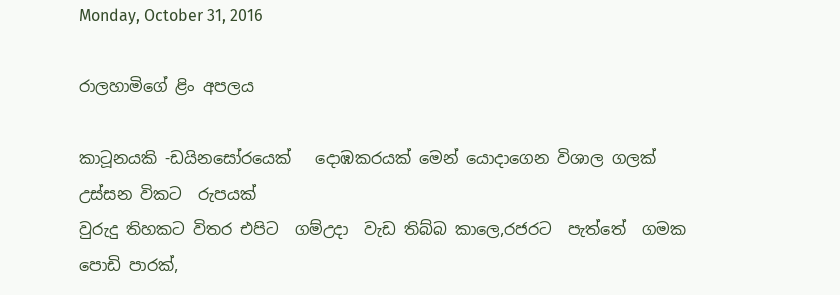Monday, October 31, 2016

රාලහාමිගේ ළිං අපලය

කාටූනයකි -ඩයිනසෝරයෙක්   දොඹකරයක් මෙන් යොදාගෙන විශාල ගලක් උස්සන විකට  රුපයක්
වුරුදු තිහකට විතර එපිට  ගම්උදා  වැඩ තිබ්බ කාලෙ,රජරට  පැත්තේ  ගමක පොඩි පාරක්,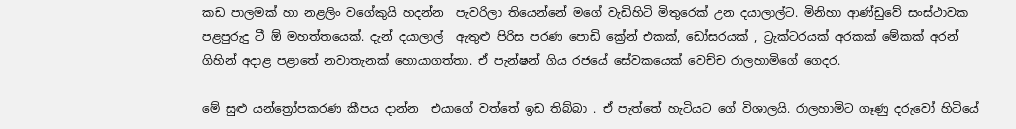කඩ පාලමක් හා නළලිං වගේකුයි හදන්න  පැවරිලා තියෙන්නේ මගේ වැඩිහිටි මිතුරෙක් උන දයාලාල්ට. මිනිහා ආණ්ඩුවේ සංස්ථාවක පළපුරුදු ටී ඕ මහත්තයෙක්. දැන් දයාලාල්  ඇතුළු පිරිස පරණ පොඩි ක්‍රේන් එකක්, ඩෝසරයක් , ට්‍රැක්ටරයක් අරකක් මේකක් අරන්  ගිහින් අදාළ පළාතේ නවාතැනක් හොයාගත්තා. ඒ පැන්ෂන් ගිය රජයේ සේවකයෙක් වෙච්ච රාලහාමිගේ ගෙදර.

මේ සුළු යන්ත්‍රෝපකරණ කීපය දාන්න  එයාගේ වත්තේ ඉඩ තිබ්බා . ඒ පැත්තේ හැටියට ගේ විශාලයි. රාලහාමිට ගෑණු දරුවෝ හිටියේ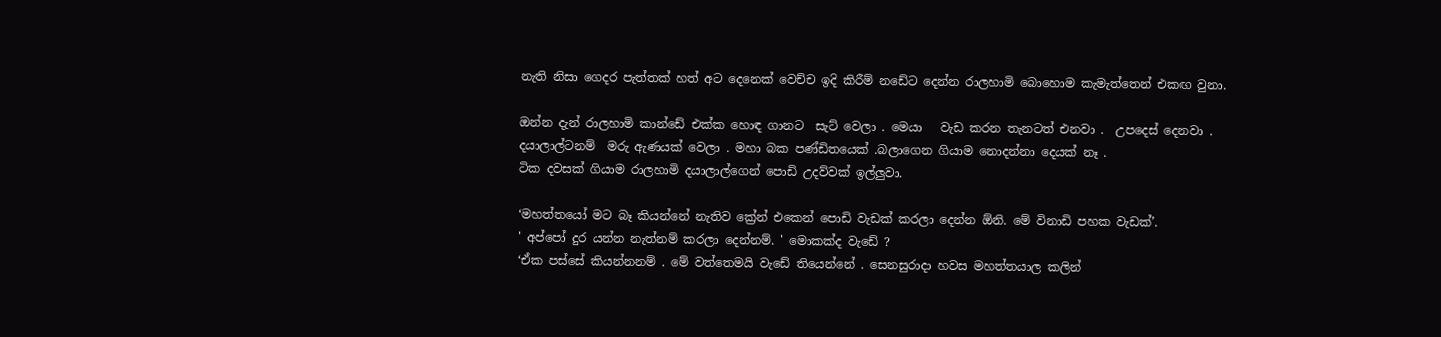නැති නිසා ගෙදර පැත්තක් හත් අට දෙනෙක් වෙච්ච ඉදි කිරීම් නඩේට දෙන්න රාලහාමි බොහොම කැමැත්තෙන් එකඟ වුනා.

ඔන්න දැන් රාලහාමි කාන්ඩේ එක්ක හොඳ ගානට  සැට් වෙලා . මෙයා   වැඩ කරන තැනටත් එනවා .  උපදෙස් දෙනවා . දයාලාල්ටනම්  මරු ඇණයක් වෙලා . මහා බක පණ්ඩිතයෙක් .බලාගෙන ගියාම නොදන්නා දෙයක් නෑ .
ටික දවසක් ගියාම රාලහාමි දයාලාල්ගෙන් පොඩි උදව්වක් ඉල්ලුවා.

‘මහත්තයෝ මට බෑ කියන්නේ නැතිව ක්‍රේන් එකෙන් පොඩි වැඩක් කරලා දෙන්න ඕනි. මේ විනාඩි පහක වැඩක්’.
' අප්පෝ දුර යන්න නැත්නම් කරලා දෙන්නම්. ' මොකක්ද වැඩේ ?
‘ඒක පස්සේ කියන්නනම් . මේ වත්තෙමයි වැඩේ තියෙන්නේ . සෙනසුරාදා හවස මහත්තයාල කලින්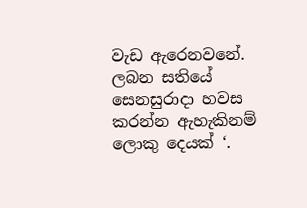වැඩ ඇරෙනවනේ. ලබන සතියේ සෙනසුරාදා හවස කරන්න ඇහැකිනම් ලොකු දෙයක් ‘.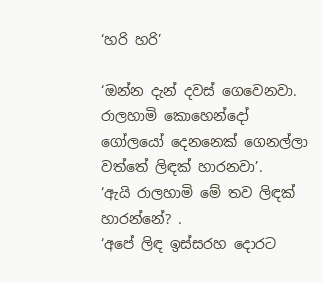‘හරි හරි’

‘ඔන්න දැන් දවස් ගෙවෙනවා. රාලහාමි කොහෙන්දෝ ගෝලයෝ දෙනනෙක් ගෙනල්ලා වත්තේ ලිඳක් හාරනවා’.
‘ඇයි රාලහාමි මේ තව ලිඳක් හාරන්නේ? .
‘අපේ ලිඳ ඉස්සරහ දොරට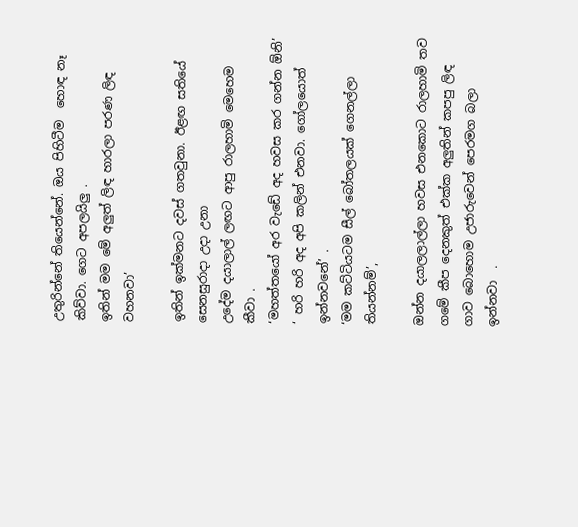උතුරින්නේ තියෙන්නේ. ඔය පිහිටීම  හොඳ නෑ කිව්වා. ගෙට අපලයිලු .
ඉතින් මම මේ අලුත් ලිඳ හාරලා පරණ ලිඳ වහනවා’

ඉතින් ඉක්මනට දවස් ගතවුනා. ඊළඟ සතියේ සෙනසුරාදා උදා උනා
උදේම දයාලාල් ලඟට ආපු රාලහාමි මෙහෙම කීවා .
‘මහත්තයෝ අර වැඩේ අද හවස කර ගන්න ඕනි’
‘ හරි හරි අද අපි කලින් එනවා. ගෝලයොත්  ඉන්නවනේ’ .
‘මම කට්ටියටම සීල් බෝතලයක් ගෙනල්ලා තියන්නම්’,

ඔන්න දයාලලාල්ලා හවස එනකොට රාලහාමි තව ගමේ කීප දෙනකුත් එක්ක අලුතින් කපපු ලිඳ ගාව බොහොම උජාරුවෙන් පෙරමග බලා ඉන්නවා  .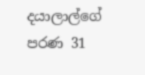දයාලාල්ගේ පරණ 31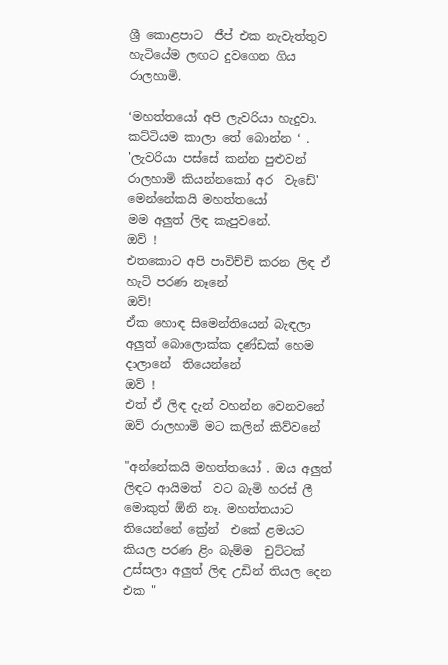ශ්‍රී කොළපාට  ජීප් එක නැවැත්තුව හැටියේම ලඟට දුවගෙන ගිය රාලහාමි.

‘මහත්තයෝ අපි ලැවරියා හැදුවා. කට්ටියම කාලා තේ බොන්න ‘ .
'ලැවරියා පස්සේ කන්න පුළුවන් රාලහාමි කියන්නකෝ අර  වැඩේ'
මෙන්නේකයි මහත්තයෝ
මම අලුත් ලිඳ කැපුවනේ.
ඔව් !
එතකොට අපි පාවිච්චි කරන ලිඳ ඒ හැටි පරණ නෑනේ
ඔව්!
ඒක හොඳ සිමෙන්තියෙන් බැඳලා අලුත් බොලොක්ක දණ්ඩක් හෙම දාලානේ  තියෙන්නේ
ඔව් !
එත් ඒ ලිඳ දැන් වහන්න වෙනවනේ
ඔව් රාලහාමි මට කලින් කිව්වනේ

"අන්නේකයි මහත්තයෝ . ඔය අලුත් ලිඳට ආයිමත්  වට බැමි හරස් ලී මොකුත් ඕනි නෑ. මහත්තයාට තියෙන්නේ ක්‍රේන්  එකේ ළමයට කියල පරණ ළිං බැම්ම  චුට්ටක් උස්සලා අලුත් ලිඳ උඩින් තියල දෙන එක "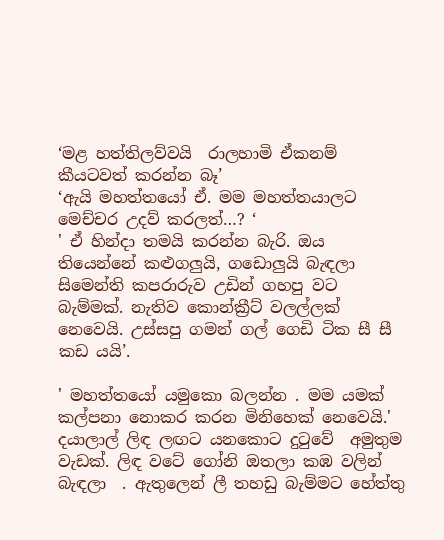‘මළ හත්තිලව්වයි  රාලහාමි ඒකනම් කීයටවත් කරන්න බෑ’
‘ඇයි මහත්තයෝ ඒ. මම මහත්තයාලට මෙච්චර උදව් කරලත්…? ‘
' ඒ හින්දා තමයි කරන්න බැරි. ඔය තියෙන්නේ කළුගලුයි, ගඩොලුයි බැඳලා  සිමෙන්ති කපරාරුව උඩින් ගහපු වට බැම්මක්. නැතිව කොන්ක්‍රීට් වලල්ලක් නෙවෙයි. උස්සපු ගමන් ගල් ගෙඩි ටික සී සී කඩ යයි’.

' මහත්තයෝ යමුකො බලන්න . මම යමක් කල්පනා නොකර කරන මිනිහෙක් නෙවෙයි.'
දයාලාල් ලිඳ ලඟට යනකොට දුටුවේ  අමුතුම වැඩක්. ලිඳ වටේ ගෝනි ඔතලා කඹ වලින් බැඳලා  . ඇතුලෙන් ලී තහඩු බැම්මට හේත්තු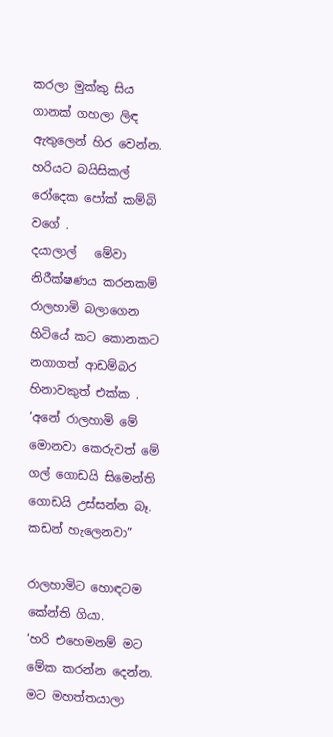කරලා මුක්කු සිය ගානක් ගහලා ලිඳ ඇතුලෙන් හිර වෙන්න. හරියට බයිසිකල් රෝදෙක පෝක් කම්බි වගේ .
දයාලාල්   මේවා නිරීක්ෂණය කරනකම් රාලහාමි බලාගෙන හිටියේ කට කොනකට නගාගත් ආඩම්බර හිනාවකුත් එක්ක .
‘අනේ රාලහාමි මේ මොනවා කෙරුවත් මේ ගල් ගොඩයි සිමෙන්ති ගොඩයි උස්සන්න බෑ. කඩන් හැලෙනවා”

රාලහාමිට හොඳටම කේන්ති ගියා.
‘හරි එහෙමනම් මට මේක කරන්න දෙන්න. මට මහත්තයාලා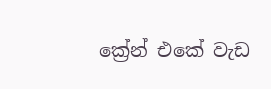ක්‍රේන් එකේ වැඩ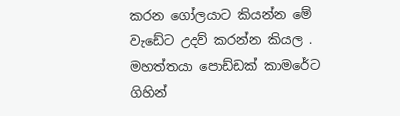කරන ගෝලයාට කියන්න මේ වැඩේට උදව් කරන්න කියල . මහත්තයා පොඩ්ඩක් කාමරේට ගිහින්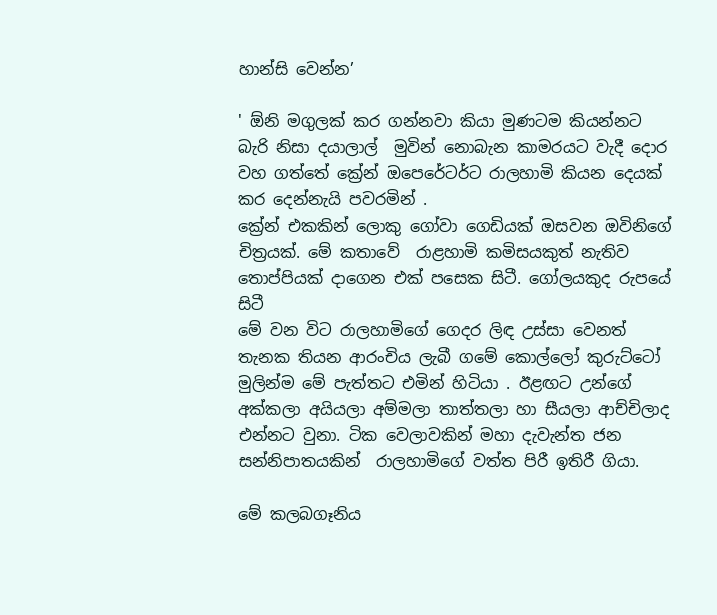හාන්සි වෙන්න’

' ඕනි මගුලක් කර ගන්නවා කියා මුණටම කියන්නට බැරි නිසා දයාලාල්  මුවින් නොබැන කාමරයට වැදී දොර වහ ගත්තේ ක්‍රේන් ඔපෙරේටර්ට රාලහාමි කියන දෙයක් කර දෙන්නැයි පවරමින් .
ක්‍රේන් එකකින් ලොකු ගෝවා ගෙඩියක් ඔසවන ඔවිනිගේ චිත්‍රයක්. මේ කතාවේ  රාළහාමි කමිසයකුත් නැතිව තොප්පියක් දාගෙන එක් පසෙක සිටී. ගෝලයකුද රුපයේ සිටී
මේ වන විට රාලහාමිගේ ගෙදර ලිඳ උස්සා වෙනත් තැනක තියන ආරංචිය ලැබී ගමේ කොල්ලෝ කුරුට්ටෝ මුලින්ම මේ පැත්තට එමින් හිටියා . ඊළඟට උන්ගේ අක්කලා අයියලා අම්මලා තාත්තලා හා සීයලා ආච්චිලාද එන්නට වුනා. ටික වෙලාවකින් මහා දැවැන්ත ජන සන්නිපාතයකින්  රාලහාමිගේ වත්ත පිරී ඉතිරී ගියා.

මේ කලබගෑනිය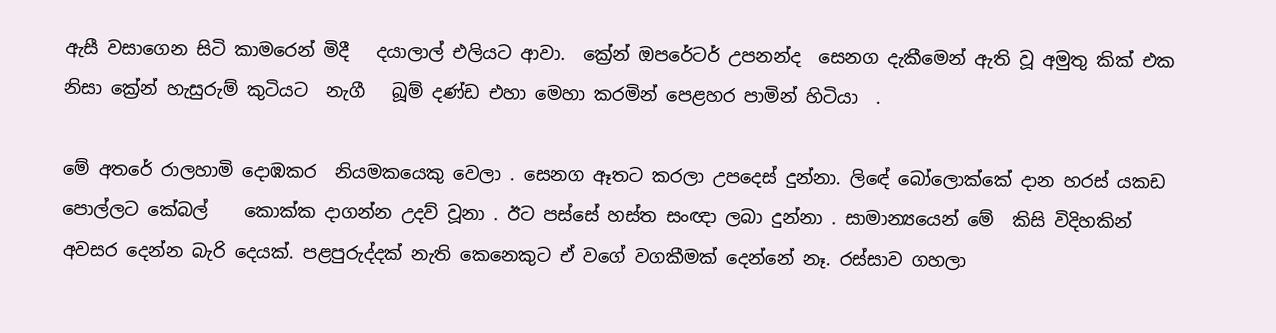ඇසී වසාගෙන සිටි කාමරෙන් මිදී   දයාලාල් එලියට ආවා.  ක්‍රේන් ඔපරේටර් උපනන්ද  සෙනග දැකීමෙන් ඇති වූ අමුතු කික් එක නිසා ක්‍රේන් හැසුරුම් කුටියට  නැගී   බූම් දණ්ඩ එහා මෙහා කරමින් පෙළහර පාමින් හිටියා  .

මේ අතරේ රාලහාමි දොඹකර  නියමකයෙකු වෙලා . සෙනග ඈතට කරලා උපදෙස් දුන්නා. ලිඳේ බෝලොක්කේ දාන හරස් යකඩ පොල්ලට කේබල්    කොක්ක දාගන්න උදව් වූනා . ඊට පස්සේ හස්ත සංඥා ලබා දුන්නා . සාමාන්‍යයෙන් මේ  කිසි විදිහකින් අවසර දෙන්න බැරි දෙයක්. පළපුරුද්දක් නැති කෙනෙකුට ඒ වගේ වගකීමක් දෙන්නේ නෑ. රස්සාව ගහලා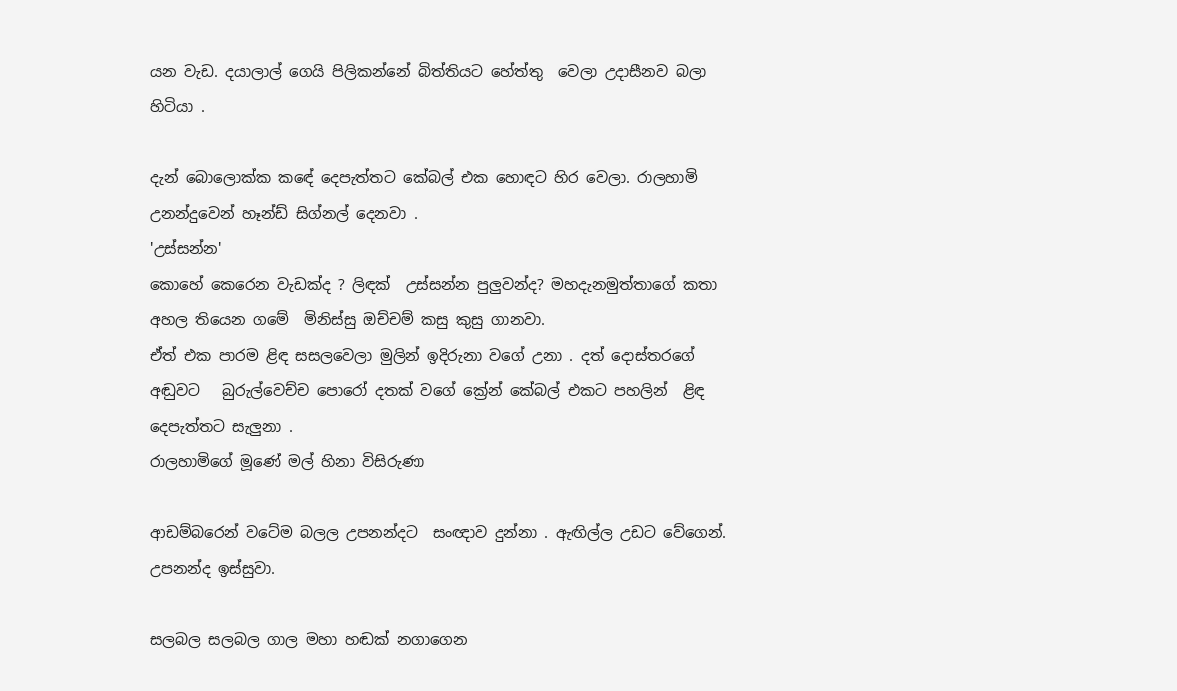යන වැඩ. දයාලාල් ගෙයි පිලිකන්නේ බිත්තියට හේත්තු  වෙලා උදාසීනව බලා හිටියා .

දැන් බොලොක්ක කඳේ දෙපැත්තට කේබල් එක හොඳට හිර වෙලා. රාලහාමි උනන්දුවෙන් හෑන්ඩ් සිග්නල් දෙනවා .
'උස්සන්න'
කොහේ කෙරෙන වැඩක්ද ? ලිඳක්  උස්සන්න පුලුවන්ද? මහදැනමුත්තාගේ කතා අහල තියෙන ගමේ  මිනිස්සු ඔච්චම් කසු කුසු ගානවා.
ඒත් එක පාරම ළිඳ සසලවෙලා මුලින් ඉදිරුනා වගේ උනා . දත් දොස්තරගේ   අඬුවට   බුරුල්වෙච්ච පොරෝ දතක් වගේ ක්‍රේන් කේබල් එකට පහලින්  ළිඳ දෙපැත්තට සැලුනා .
රාලහාමිගේ මූණේ මල් හිනා විසිරුණා

ආඩම්බරෙන් වටේම බලල උපනන්දට  සංඥාව දුන්නා . ඇඟිල්ල උඩට වේගෙන්.
උපනන්ද ඉස්සුවා.

සලබල සලබල ගාල මහා හඬක් නගාගෙන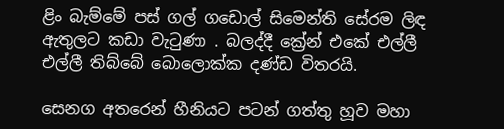ළිං බැම්මේ පස් ගල් ගඩොල් සිමෙන්ති සේරම ලිඳ ඇතුලට කඩා වැටුණා . බලද්දී ක්‍රේන් එකේ එල්ලී එල්ලී තිබ්බේ බොලොක්ක දණ්ඩ විතරයි.

සෙනග අතරෙන් හීනියට පටන් ගත්තු හූව මහා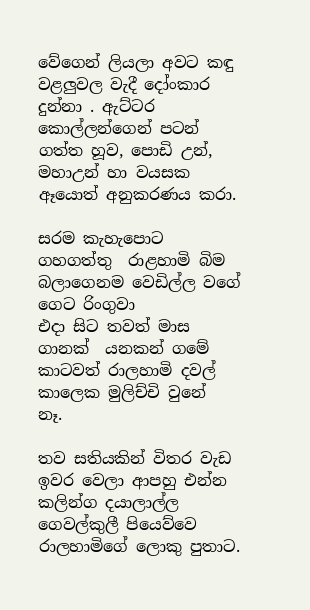වේගෙන් ලියලා අවට කඳු වළලුවල වැදී දෝංකාර  දුන්නා . ඇට්ටර කොල්ලන්ගෙන් පටන් ගත්ත හූව, පොඩි උන්, මහාඋන් හා වයසක ඈයොත් අනුකරණය කරා.

සරම කැහැපොට ගහගත්තු  රාළහාමි බිම බලාගෙනම වෙඩිල්ල වගේ ගෙට රිංගුවා
එදා සිට තවත් මාස  ගානක්  යනකන් ගමේ කාටවත් රාලහාමි දවල් කාලෙක මුලිච්චි වුනේ  නෑ.

තව සතියකින් විතර වැඩ ඉවර වෙලා ආපහු එන්න කලින්ග දයාලාල්ල ගෙවල්කුලී පියෙව්වෙ රාලහාමිගේ ලොකු පුතාට.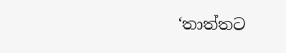‘තාත්තට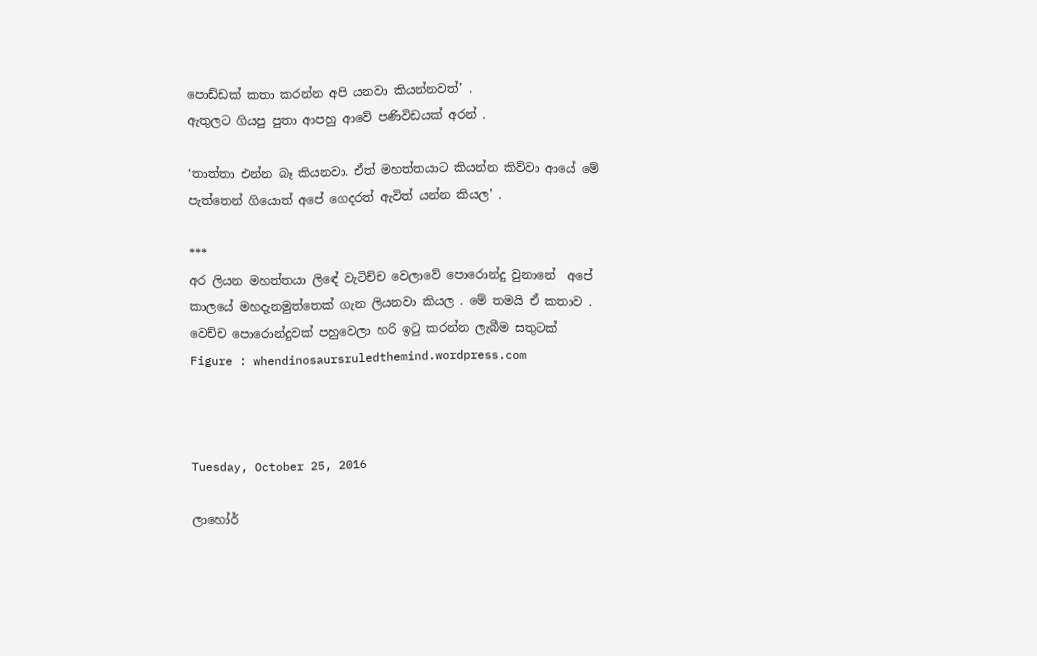පොඩ්ඩක් කතා කරන්න අපි යනවා කියන්නවත්’ .
ඇතුලට ගියපු පුතා ආපහු ආවේ පණිවිඩයක් අරන් .

‘තාත්තා එන්න බෑ කියනවා. ඒත් මහත්තයාට කියන්න කිව්වා ආයේ මේ පැත්තෙන් ගියොත් අපේ ගෙදරත් ඇවිත් යන්න කියල’ .

***
අර ලියන මහත්තයා ලිඳේ වැටිච්ච වෙලාවේ පොරොන්දු වුනානේ  අපේ  කාලයේ මහදැනමුත්තෙක් ගැන ලියනවා කියල . මේ තමයි ඒ කතාව . වෙච්ච පොරොන්දුවක් පහුවෙලා හරි ඉටු කරන්න ලැබීම සතුටක්
Figure : whendinosaursruledthemind.wordpress.com



Tuesday, October 25, 2016

ලාහෝර්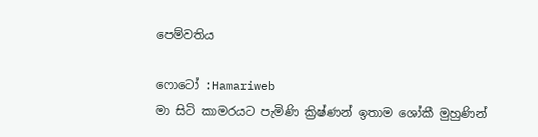පෙම්වතිය

ෆොටෝ :Hamariweb
මා සිටි කාමරයට පැමිණි ක්‍රිෂ්ණන් ඉතාම ශෝකී මුහුණින්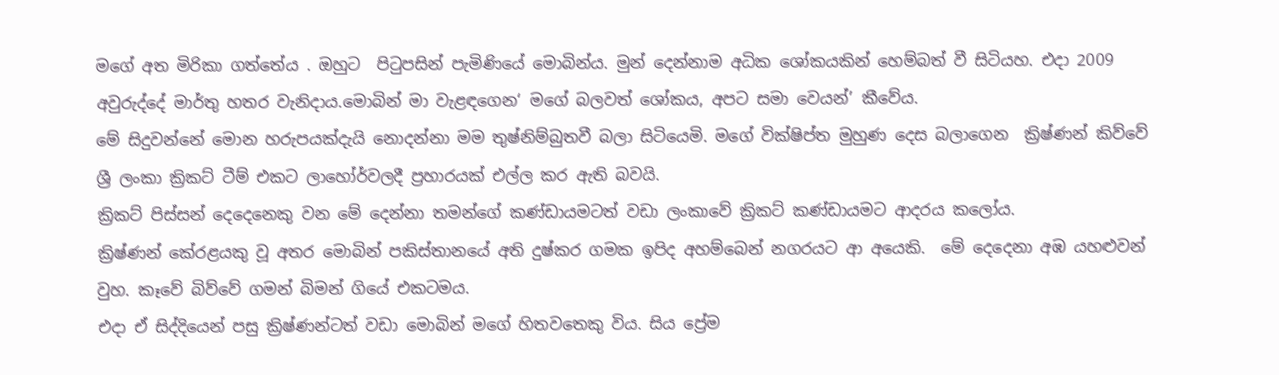මගේ අත මිරිකා ගත්තේය . ඔහුට  පිටුපසින් පැමිණියේ මොබින්ය. මුන් දෙන්නාම අධික ශෝකයකින් හෙම්බත් වී සිටියහ. එදා 2009 අවුරුද්දේ මාර්තු හතර වැනිදාය.මොබින් මා වැළඳගෙන‘ මගේ බලවත් ශෝකය, අපට සමා වෙයන්’ කීවේය.
මේ සිදුවන්නේ මොන හරුපයක්දැයි නොදන්නා මම තුෂ්නිම්බුතවී බලා සිටියෙමි. මගේ වික්ෂිප්ත මුහුණ දෙස බලාගෙන  ක්‍රිෂ්ණන් කිව්වේ ශ්‍රී ලංකා ක්‍රිකට් ටීම් එකට ලාහෝර්වලදී ප්‍රහාරයක් එල්ල කර ඇති බවයි.
ක්‍රිකට් පිස්සන් දෙදෙනෙකු වන මේ දෙන්නා තමන්ගේ කණ්ඩායමටත් වඩා ලංකාවේ ක්‍රිකට් කණ්ඩායමට ආදරය කලෝය.
ක්‍රිෂ්ණන් කේරළයකු වූ අතර මොබින් පකිස්තානයේ අති දුෂ්කර ගමක ඉපිද අහම්බෙන් නගරයට ආ අයෙකි.  මේ දෙදෙනා අඹ යහළුවන් වුහ. කෑවේ බිව්වේ ගමන් බිමන් ගියේ එකටමය.
එදා ඒ සිද්දියෙන් පසු ක්‍රිෂ්ණන්ටත් වඩා මොබින් මගේ හිතවතෙකු විය. සිය ප්‍රේම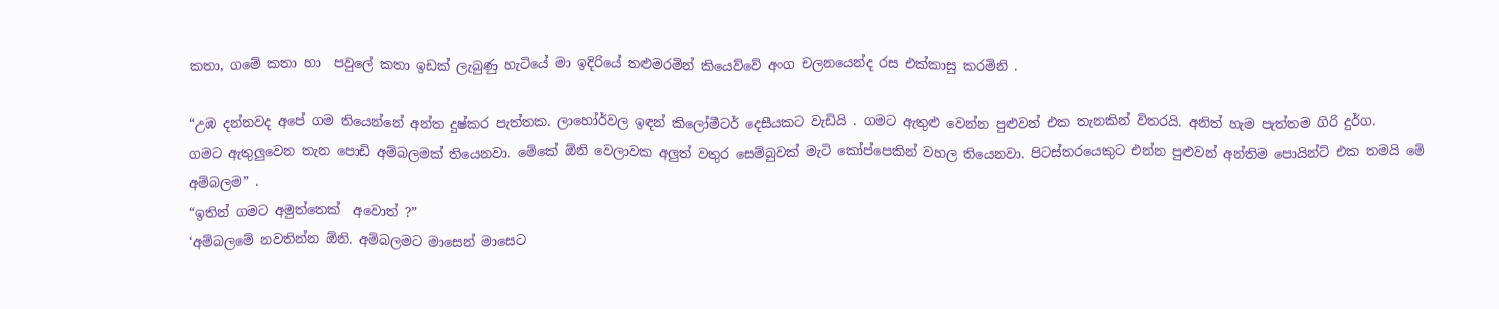කතා, ගමේ කතා හා  පවුලේ කතා ඉඩක් ලැබුණු හැටියේ මා ඉදිරියේ තළුමරමින් කියෙව්වේ අංග චලනයෙන්ද රස එක්කාසු කරමිනි .

“උඹ දන්නවද අපේ ගම තියෙන්නේ අන්ත දුෂ්කර පැත්තක. ලාහෝර්වල ඉඳන් කිලෝමීටර් දෙසීයකට වැඩියි . ගමට ඇතුළු වෙන්න පුළුවන් එක තැනකින් විතරයි. අනිත් හැම පැත්තම ගිරි දුර්ග.
ගමට ඇතුලුවෙන තැන පොඩි අම්බලමක් තියෙනවා. මේකේ ඕනි වෙලාවක අලුත් වතුර සෙම්බුවක් මැටි කෝප්පෙකින් වහල තියෙනවා. පිටස්තරයෙකුට එන්න පුළුවන් අන්තිම පොයින්ට් එක තමයි මේ අම්බලම” .
“ඉතින් ගමට අමුත්තෙක්  අවොත් ?”
‘අම්බලමේ නවතින්න ඕනි. අම්බලමට මාසෙන් මාසෙට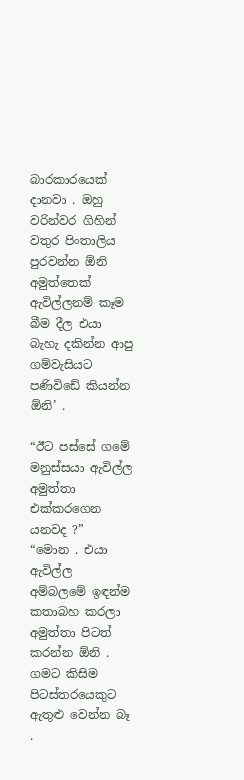බාරකාරයෙක්  දානවා . ඔහු  වරින්වර ගිහින් වතුර පිංතාලිය පුරවන්න ඕනි අමුත්තෙක් ඇවිල්ලනම් කෑම බීම දීල එයා බැහැ දකින්න ආපු ගම්වැසියට පණිවිඩේ කියන්න ඕනි’ .

“ඊට පස්සේ ගමේ මනුස්සයා ඇවිල්ල අමුත්තා එක්කරගෙන යනවද ?”
“මොන . එයා ඇවිල්ල අම්බලමේ ඉඳන්ම කතාබහ කරලා අමුත්තා පිටත් කරන්න ඕනි . ගමට කිසිම පිටස්තරයෙකුට ඇතුළු වෙන්න බෑ .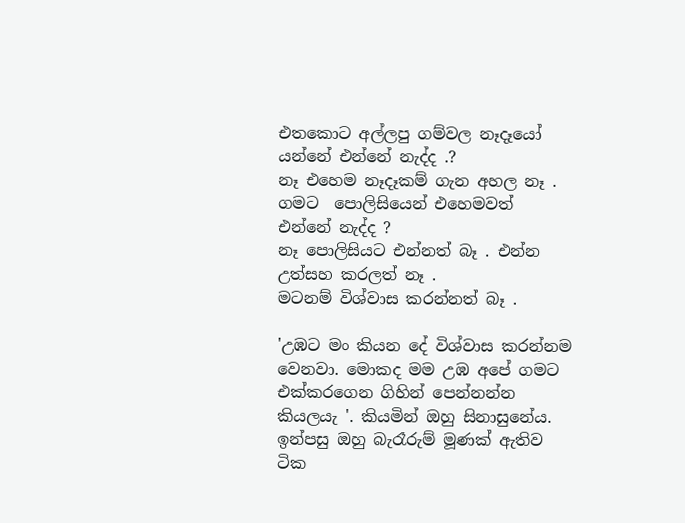එතකොට අල්ලපු ගම්වල නෑදෑයෝ යන්නේ එන්නේ නැද්ද .?
නෑ එහෙම නෑදෑකම් ගැන අහල නෑ .
ගමට  පොලිසියෙන් එහෙමවත්  එන්නේ නැද්ද ?
නෑ පොලිසියට එන්නත් බෑ . එන්න උත්සහ කරලත් නෑ .
මටනම් විශ්වාස කරන්නත් බෑ .

'උඹට මං කියන දේ විශ්වාස කරන්නම වෙනවා. මොකද මම උඹ අපේ ගමට එක්කරගෙන ගිහින් පෙන්නන්න කියලයැ '. කියමින් ඔහු සිනාසුනේය. ඉන්පසු ඔහු බැරෑරුම් මූණක් ඇතිව ටික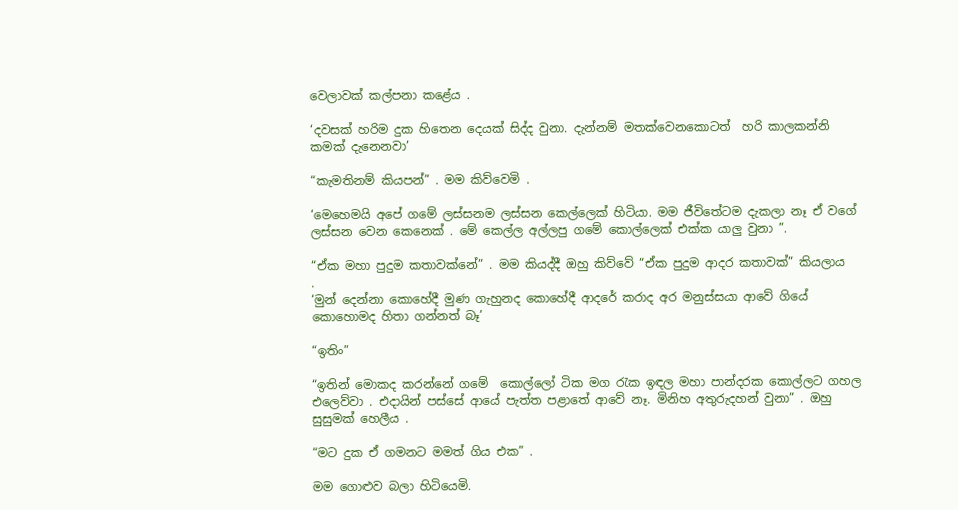වෙලාවක් කල්පනා කළේය .

‘දවසක් හරිම දුක හිතෙන දෙයක් සිද්ද වුනා. දැන්නම් මතක්වෙනකොටත්  හරි කාලකන්නි කමක් දැනෙනවා’

“කැමතිනම් කියපන්” . මම කිව්වෙමි .

‘මෙහෙමයි අපේ ගමේ ලස්සනම ලස්සන කෙල්ලෙක් හිටියා. මම ජීවිතේටම දැකලා නෑ ඒ වගේ ලස්සන වෙන කෙනෙක් . මේ කෙල්ල අල්ලපු ගමේ කොල්ලෙක් එක්ක යාලු වුනා ”.

“ඒක මහා පුදුම කතාවක්නේ” . මම කියද්දී ඔහු කිව්වේ “ඒක පුදුම ආදර කතාවක්” කියලාය  .
‘මුන් දෙන්නා කොහේදී මුණ ගැහුනද කොහේදී ආදරේ කරාද අර මනුස්සයා ආවේ ගියේ කොහොමද හිතා ගන්නත් බෑ’

“ඉතිං”

“ඉතින් මොකද කරන්නේ ගමේ  කොල්ලෝ ටික මග රැක ඉඳල මහා පාන්දරක කොල්ලට ගහල එලෙව්වා . එදායින් පස්සේ ආයේ පැත්ත පළාතේ ආවේ නෑ. මිනිහ අතුරුදහන් වුනා” . ඔහු සුසුමක් හෙලීය .

“මට දුක ඒ ගමනට මමත් ගිය එක” .

මම ගොළුව බලා හිටියෙමි.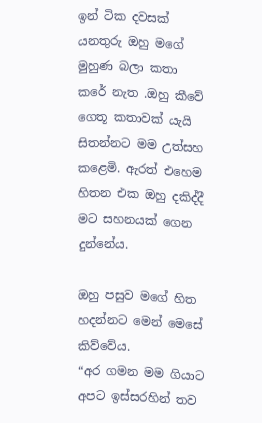ඉන් ටික දවසක් යනතුරු ඔහු මගේ මුහුණ බලා කතා කරේ නැත .ඔහු කීවේ ගෙතූ කතාවක් යැයි සිතන්නට මම උත්සහ කළෙමි. ඇරත් එහෙම හිතන එක ඔහු දකිද්දී  මට සහනයක් ගෙන දුන්නේය.

ඔහු පසුව මගේ හිත හදන්නට මෙන් මෙසේ කිව්වේය.
“අර ගමන මම ගියාට අපට ඉස්සරහින් තව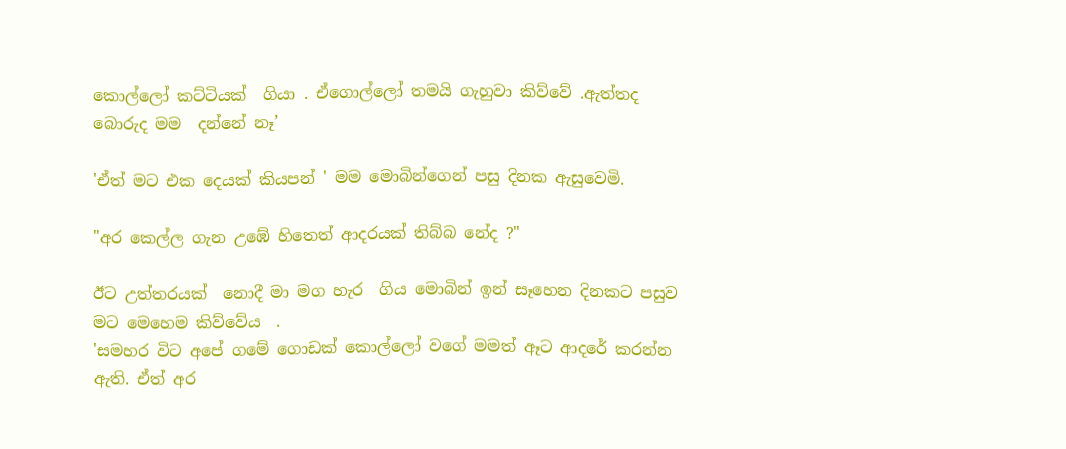කොල්ලෝ කට්ටියක්  ගියා . ඒගොල්ලෝ තමයි ගැහුවා කිව්වේ .ඇත්තද බොරුද මම  දන්නේ නෑ’

'ඒත් මට එක දෙයක් කියපන් ' මම මොබින්ගෙන් පසු දිනක ඇසුවෙමි.

"අර කෙල්ල ගැන උඹේ හිතෙත් ආදරයක් තිබ්බ නේද ?"

ඊට උත්තරයක්  නොදී මා මග හැර  ගිය මොබින් ඉන් සෑහෙන දිනකට පසුව මට මෙහෙම කිව්වේය  .
'සමහර විට අපේ ගමේ ගොඩක් කොල්ලෝ වගේ මමත් ඈට ආදරේ කරන්න ඇති. ඒත් අර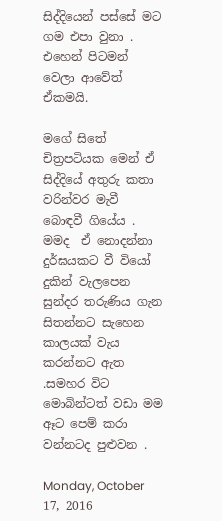සිද්දියෙන් පස්සේ මට ගම එපා වුනා . එහෙන් පිටමන් වෙලා ආවේත් ඒකමයි.

මගේ සිතේ  චිත්‍රපටියක මෙන් ඒ සිද්දියේ අතුරු කතා වරින්වර මැවී බොඳවී ගියේය . මමද  ඒ නොදන්නා දුර්ඝයකට වී වියෝ දුකින් වැලපෙන සුන්දර තරුණිය ගැන සිතන්නට සැහෙන කාලයක් වැය කරන්නට ඇත .සමහර විට මොබින්ටත් වඩා මම ඈට පෙම් කරා වන්නටද පුළුවන .

Monday, October 17, 2016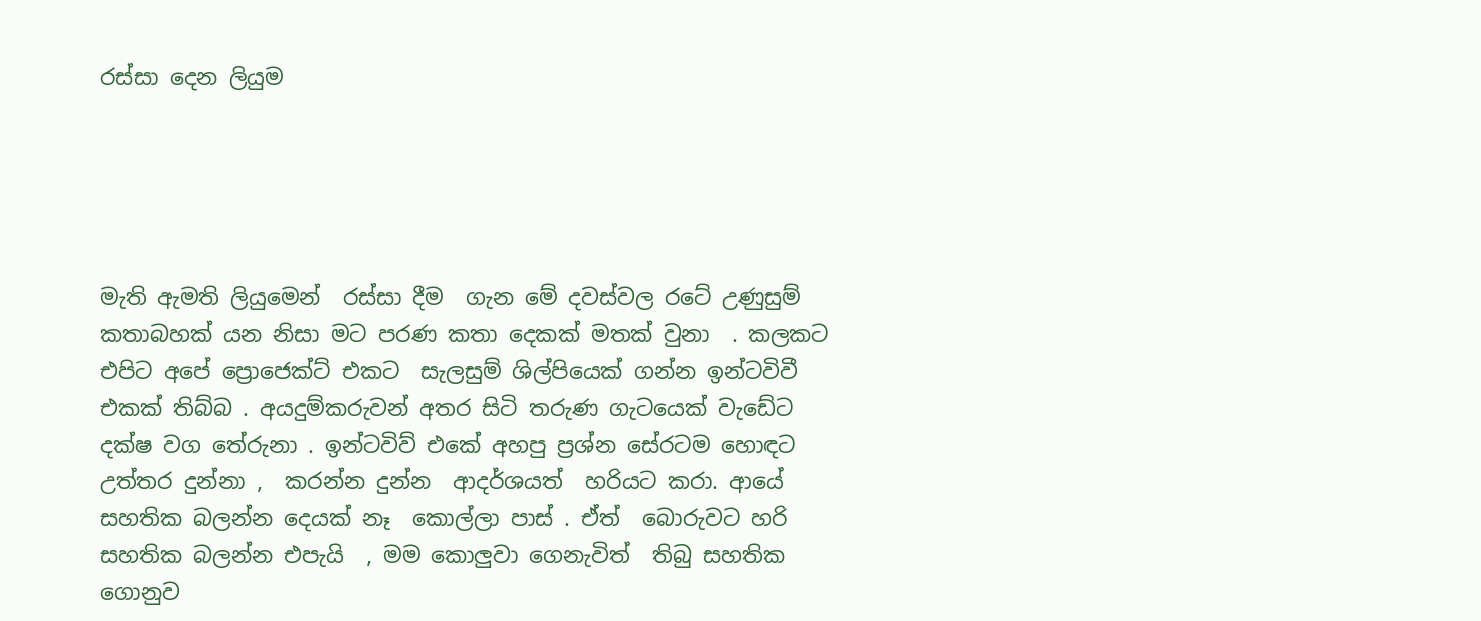රස්සා දෙන ලියුම





මැති ඇමති ලියුමෙන්  රස්සා දීම  ගැන මේ දවස්වල රටේ උණුසුම් කතාබහක් යන නිසා මට පරණ කතා දෙකක් මතක් වුනා  . කලකට  එපිට අපේ ප්‍රොජෙක්ට් එකට  සැලසුම් ශිල්පියෙක් ගන්න ඉන්ටවිවී එකක් තිබ්බ . අයදුම්කරුවන් අතර සිටි තරුණ ගැටයෙක් වැඩේට  දක්ෂ වග තේරුනා . ඉන්ටවිව් එකේ අහපු ප්‍රශ්න සේරටම හොඳට උත්තර දුන්නා ,  කරන්න දුන්න  ආදර්ශයත්  හරියට කරා. ආයේ සහතික බලන්න දෙයක් නෑ  කොල්ලා පාස් . ඒත්  බොරුවට හරි සහතික බලන්න එපැයි  , මම කොලුවා ගෙනැවිත්  තිබු සහතික ගොනුව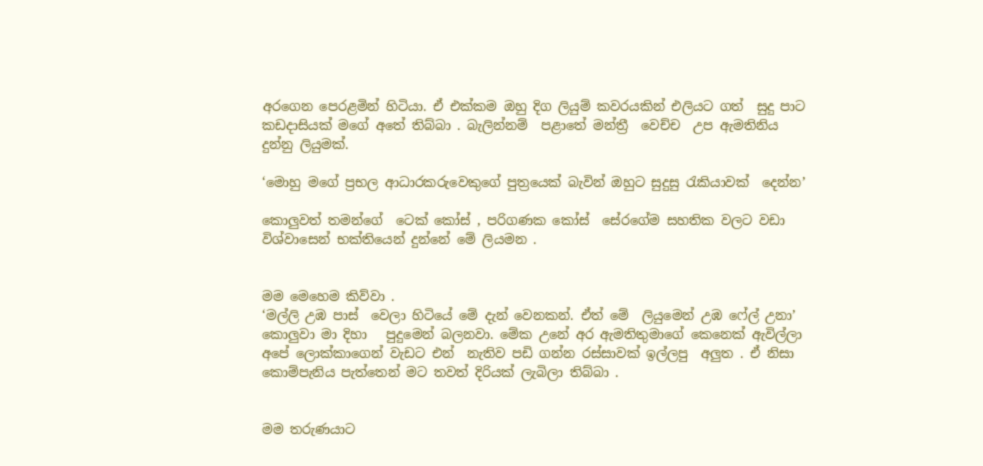අරගෙන පෙරළමින් හිටියා. ඒ එක්කම ඔහු දිග ලියුම් කවරයකින් එලියට ගත්  සුදු පාට කඩදාසියක් මගේ අතේ තිබ්බා . බැලින්නම්  පළාතේ මන්ත්‍රී  වෙච්ච  උප ඇමතිනිය  දුන්නු ලියුමක්.

‘මොහු මගේ ප්‍රභල ආධාරකරුවෙකුගේ පුත්‍රයෙක් බැවින් ඔහුට සුදුසු රැකියාවක්  දෙන්න’

කොලුවත් තමන්ගේ  ටෙක් කෝස් , පරිගණක කෝස්  සේරගේම සහතික වලට වඩා විශ්වාසෙන් භක්තියෙන් දුන්නේ මේ ලියමන .


මම මෙහෙම කිව්වා .
‘මල්ලි උඹ පාස්  වෙලා හිටියේ මේ දැන් වෙනකන්. ඒත් මේ  ලියුමෙන් උඹ ෆේල් උනා’
කොලුවා මා දිහා   පුදුමෙන් බලනවා. මේක උනේ අර ඇමතිතුමාගේ කෙනෙක් ඇවිල්ලා අපේ ලොක්කාගෙන් වැඩට එන්  නැතිව පඩි ගන්න රස්සාවක් ඉල්ලපු  අලුත . ඒ නිසා කොම්පැනිය පැත්තෙන් මට තවත් දිරියක් ලැබිලා තිබ්බා .


මම තරුණයාට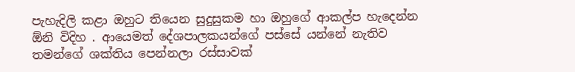පැහැදිලි කළා ඔහුට තියෙන සුදුසුකම හා ඔහුගේ ආකල්ප හැදෙන්න ඕනි විදිහ . ආයෙමත් දේශපාලකයන්ගේ පස්සේ යන්නේ නැතිව තමන්ගේ ශක්තිය පෙන්නලා රස්සාවක්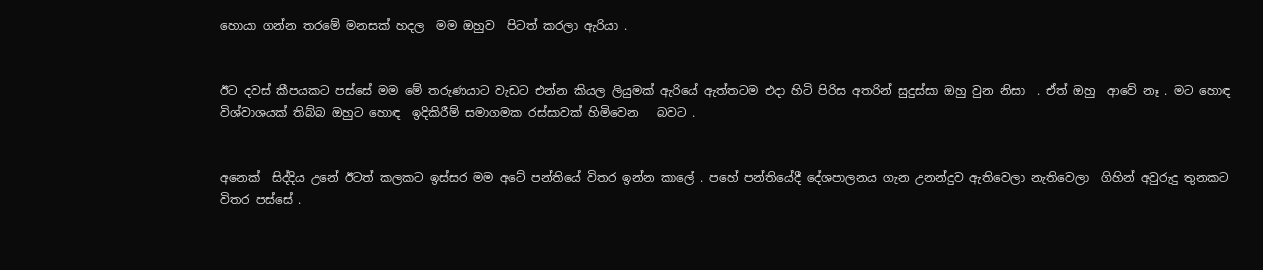හොයා ගන්න තරමේ මනසක් හදල  මම ඔහුව  පිටත් කරලා ඇරියා .


ඊට දවස් කීපයකට පස්සේ මම මේ තරුණයාට වැඩට එන්න කියල ලියුමක් ඇරියේ ඇත්තටම එදා හිටි පිරිස අතරින් සුදුස්සා ඔහු වුන නිසා  . ඒත් ඔහු  ආවේ නෑ . මට හොඳ විශ්වාශයක් තිබ්බ ඔහුට හොඳ  ඉදිකිරීම් සමාගමක රස්සාවක් හිමිවෙන   බවට .


අනෙක්  සිද්දිය උනේ ඊටත් කලකට ඉස්සර මම අටේ පන්තියේ විතර ඉන්න කාලේ . පහේ පන්තියේදී දේශපාලනය ගැන උනන්දුව ඇතිවෙලා නැතිවෙලා  ගිහින් අවුරුදු තුනකට විතර පස්සේ .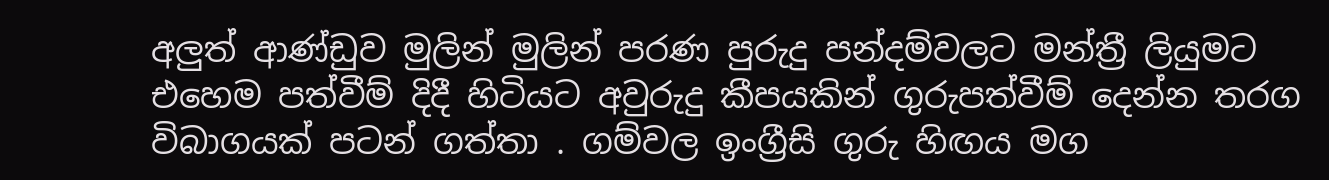අලුත් ආණ්ඩුව මුලින් මුලින් පරණ පුරුදු පන්දම්වලට මන්ත්‍රී ලියුමට එහෙම පත්වීම් දිදී හිටියට අවුරුදු කීපයකින් ගුරුපත්වීම් දෙන්න තරග විබාගයක් පටන් ගත්තා . ගම්වල ඉංග්‍රීසි ගුරු හිඟය මග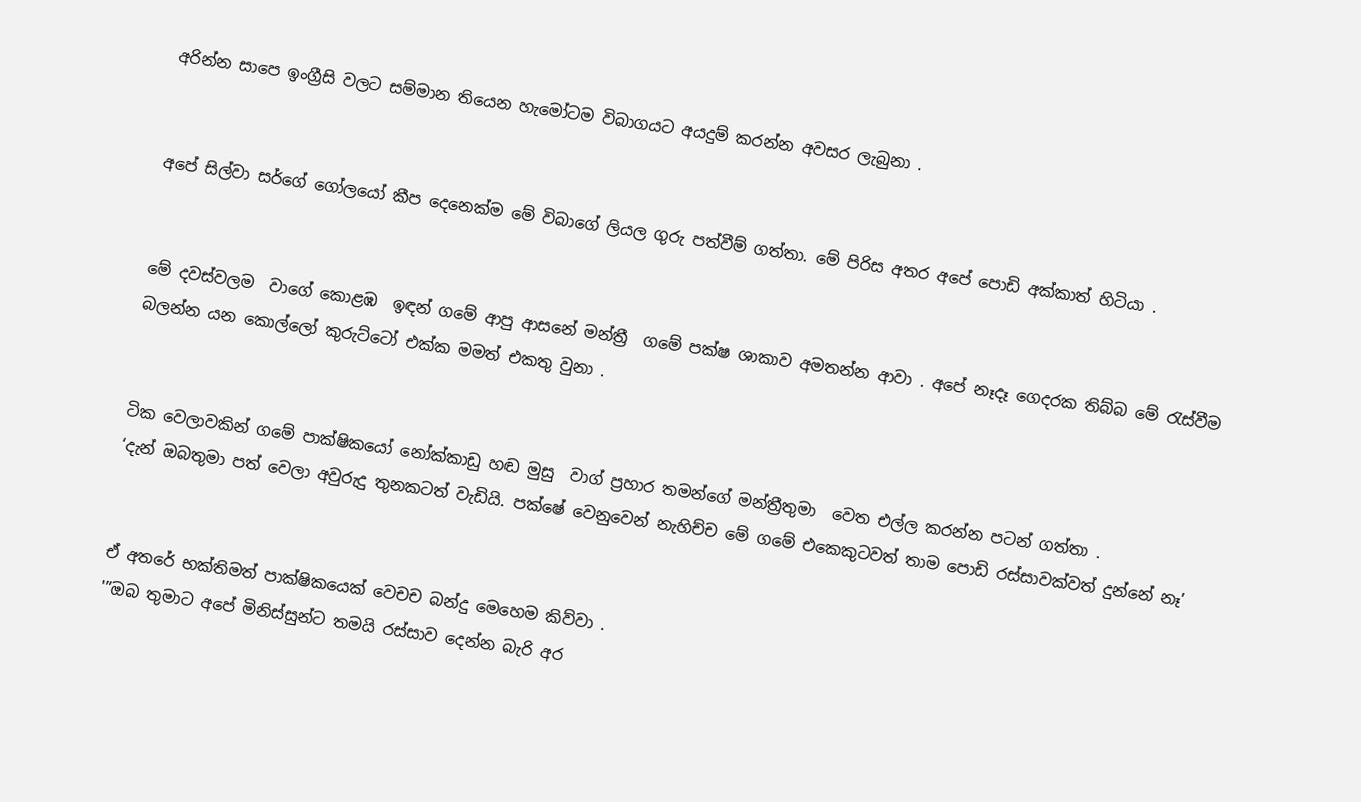අරින්න සාපෙ ඉංග්‍රීසි වලට සම්මාන තියෙන හැමෝටම විබාගයට අයදුම් කරන්න අවසර ලැබුනා .


අපේ සිල්වා සර්ගේ ගෝලයෝ කීප දෙනෙක්ම මේ විබාගේ ලියල ගුරු පත්වීම් ගත්තා. මේ පිරිස අතර අපේ පොඩි අක්කාත් හිටියා .


මේ දවස්වලම  වාගේ කොළඹ  ඉඳන් ගමේ ආපු ආසනේ මන්ත්‍රී  ගමේ පක්ෂ ශාකාව අමතන්න ආවා . අපේ නෑදෑ ගෙදරක තිබ්බ මේ රැස්වීම බලන්න යන කොල්ලෝ කුරුට්ටෝ එක්ක මමත් එකතු වුනා .


ටික වෙලාවකින් ගමේ පාක්ෂිකයෝ නෝක්කාඩු හඬ මුසු  වාග් ප්‍රහාර තමන්ගේ මන්ත්‍රීතුමා  වෙත එල්ල කරන්න පටන් ගත්තා .
‘දැන් ඔබතුමා පත් වෙලා අවුරුදු තුනකටත් වැඩියි. පක්ෂේ වෙනුවෙන් නැහිච්ච මේ ගමේ එකෙකුටවත් තාම පොඩි රස්සාවක්වත් දුන්නේ නෑ’


ඒ අතරේ භක්තිමත් පාක්ෂිකයෙක් වෙචච බන්දු මෙහෙම කිව්වා .
'”ඔබ තුමාට අපේ මිනිස්සුන්ට තමයි රස්සාව දෙන්න බැරි අර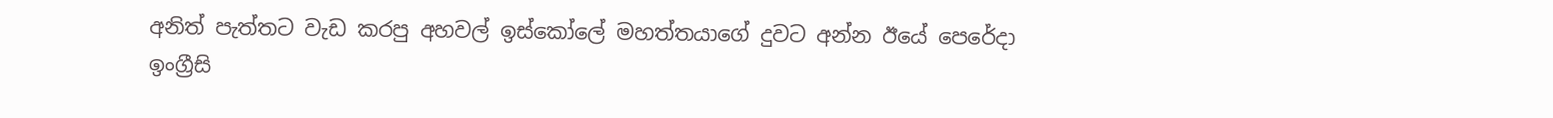අනිත් පැත්තට වැඩ කරපු අහවල් ඉස්කෝලේ මහත්තයාගේ දුවට අන්න ඊයේ පෙරේදා ඉංග්‍රීසි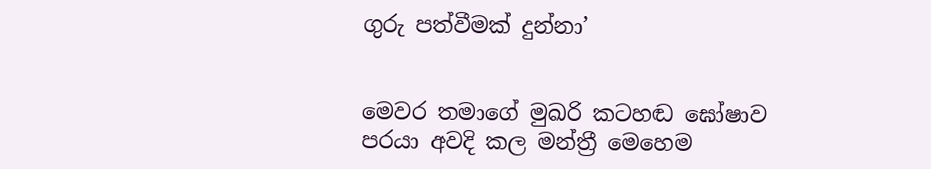ගුරු පත්වීමක් දුන්නා’


මෙවර තමාගේ මුඛරි කටහඬ ඝෝෂාව පරයා අවදි කල මන්ත්‍රී මෙහෙම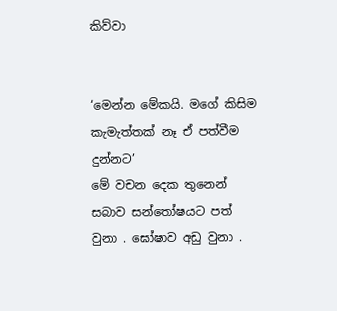කිව්වා


‘මෙන්න මේකයි. මගේ කිසිම කැමැත්තක් නෑ ඒ පත්වීම දුන්නට’
මේ වචන දෙක තුනෙන්  සබාව සන්තෝෂයට පත් වුනා . ඝෝෂාව අඩු වුනා .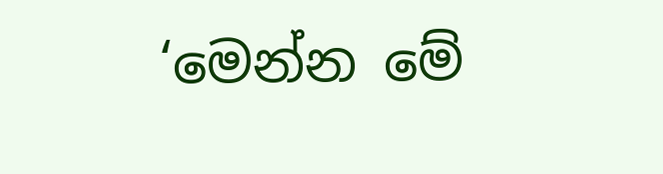‘මෙන්න මේ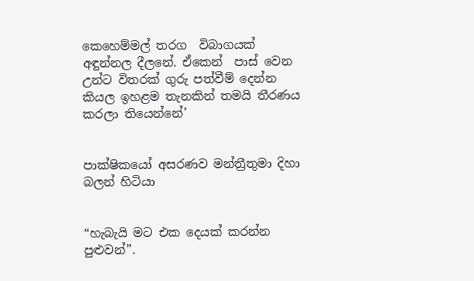කෙහෙම්මල් තරග  විබාගයක් අඳුන්නල දීලනේ. ඒකෙන්  පාස් වෙන උන්ට විතරක් ගුරු පත්වීම් දෙන්න කියල ඉහළම තැනකින් තමයි තීරණය කරලා තියෙන්නේ’


පාක්ෂිකයෝ අසරණව මන්ත්‍රීතුමා දිහා බලන් හිටියා


“හැබැයි මට එක දෙයක් කරන්න පුළුවන්”.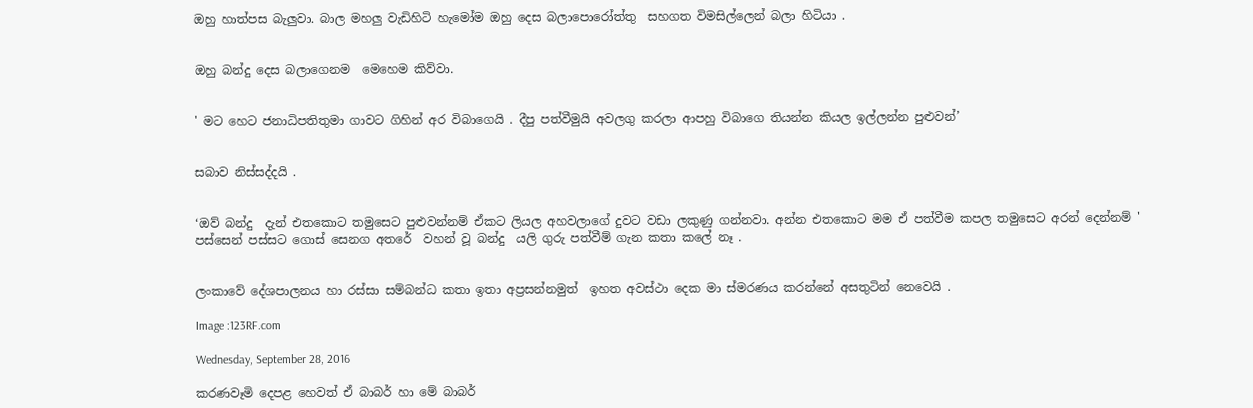ඔහු හාත්පස බැලුවා. බාල මහලු වැඩිහිටි හැමෝම ඔහු දෙස බලාපොරෝත්තු  සහගත විමසිල්ලෙන් බලා හිටියා .


ඔහු බන්දු දෙස බලාගෙනම  මෙහෙම කිව්වා.


' මට හෙට ජනාධිපතිතුමා ගාවට ගිහින් අර විබාගෙයි . දීපු පත්වීමුයි අවලගු කරලා ආපහු විබාගෙ තියන්න කියල ඉල්ලන්න පුළුවන්’


සබාව නිස්සද්දයි .


‘ඔව් බන්දු  දැන් එතකොට තමුසෙට පුළුවන්නම් ඒකට ලියල අහවලාගේ දුවට වඩා ලකුණු ගන්නවා. අන්න එතකොට මම ඒ පත්වීම කපල තමුසෙට අරන් දෙන්නම් '
පස්සෙන් පස්සට ගොස් සෙනග අතරේ  වහන් වූ බන්දු  යලි ගුරු පත්වීම් ගැන කතා කලේ නෑ .


ලංකාවේ දේශපාලනය හා රස්සා සම්බන්ධ කතා ඉතා අප්‍රසන්නමුත්  ඉහත අවස්ථා දෙක මා ස්මරණය කරන්නේ අසතුටින් නෙවෙයි .

Image :123RF.com

Wednesday, September 28, 2016

කරණවෑමි දෙපළ හෙවත් ඒ බාබර් හා මේ බාබර්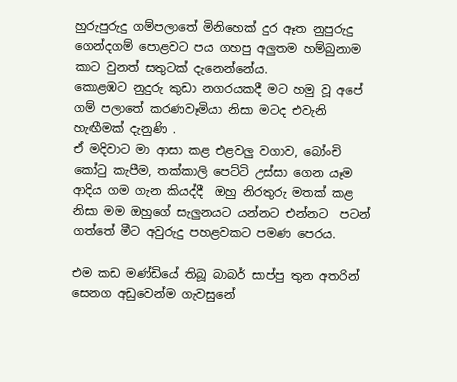හුරුපුරුදු ගම්පලාතේ මිනිහෙක් දුර ඈත නුපුරුදු ගෙන්දගම් පොළවට පය ගහපු අලුතම හම්බුනාම කාට වුනත් සතුටක් දැනෙන්නේය.
කොළඹට නුදුරු කුඩා නගරයකදී මට හමු වූ අපේ ගම් පලාතේ කරණවෑමියා නිසා මටද එවැනි හැඟීමක් දැනුණි .
ඒ මදිවාට මා ආසා කළ එළවලු වගාව, බෝංචි කෝටු කැපීම, තක්කාලි පෙට්ටි උස්සා ගෙන යෑම ආදිය ගම ගැන කියද්දී  ඔහු නිරතුරු මතක් කළ නිසා මම ඔහුගේ සැලුනයට යන්නට එන්නට  පටන් ගත්තේ මීට අවුරුදු පහළවකට පමණ පෙරය.

එම කඩ මණ්ඩියේ තිබූ බාබර් සාප්පු තුන අතරින් සෙනග අඩුවෙන්ම ගැවසුනේ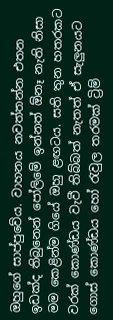ඔහුගේ සාප්පුවේය. වාහනය නවත්තන්න එතන ඉඩක්ද තිබුනෙන් පෝලිමේ ඉන්නත් ඕනෑ නැති නිසා මම කෙළින්ම ගියේ ඔහු ළඟටය. සති තුන හතරකට වරක් කොණ්ඩය වැවී තිබ්බත් නැතත් ඒ සැලුනයට ගොස් කොණ්ඩය හෝ රැවුල තරමක් ට්‍රිම්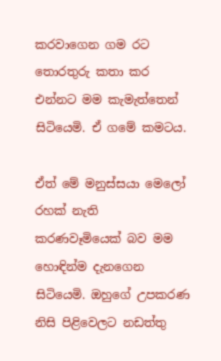කරවාගෙන ගම රට තොරතුරු කතා කර එන්නට මම කැමැත්තෙන් සිටියෙමි. ඒ ගමේ කමටය.

ඒත් මේ මනුස්සයා මෙලෝ රහක් නැති කරණවෑමියෙක් බව මම හොඳින්ම දැනගෙන සිටියෙමි. ඔහුගේ උපකරණ නිසි පිළිවෙලට නඩත්තු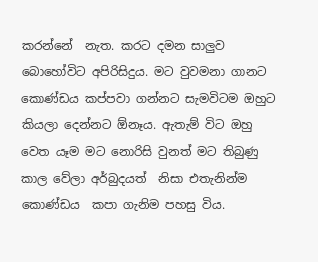කරන්නේ  නැත. කරට දමන සාලුව බොහෝවිට අපිරිසිදුය. මට වුවමනා ගානට කොණ්ඩය කප්පවා ගන්නට සැමවිටම ඔහුට කියලා දෙන්නට ඕනෑය. ඇතැම් විට ඔහු වෙත යෑම මට නොරිසි වුනත් මට තිබුණු කාල වේලා අර්බුදයත්  නිසා එතැනින්ම කොණ්ඩය  කපා ගැනිම පහසු විය.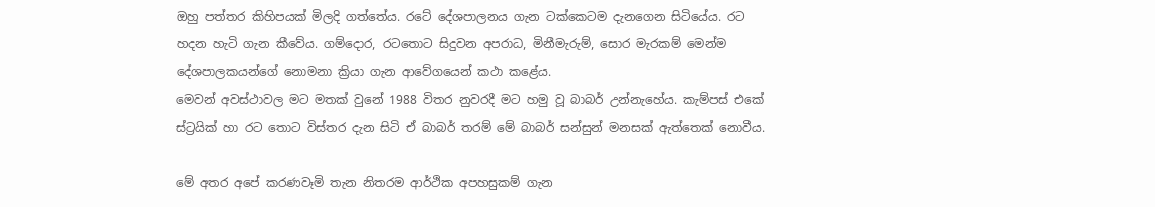ඔහු පත්තර කිහිපයක් මිලදි ගත්තේය. රටේ දේශපාලනය ගැන ටක්කෙටම දැනගෙන සිටියේය. රට හදන හැටි ගැන කීවේය. ගම්දොර, රටතොට සිදුවන අපරාධ, මිනීමැරුම්, සොර මැරකම් මෙන්ම දේශපාලකයන්ගේ නොමනා ක්‍රියා ගැන ආවේගයෙන් කථා කළේය.
මෙවන් අවස්ථාවල මට මතක් වුනේ 1988 විතර නුවරදී මට හමු වූ බාබර් උන්නැහේය. කැම්පස් එකේ ස්ට්‍රයික් හා රට තොට විස්තර දැන සිටි ඒ බාබර් තරම් මේ බාබර් සන්සුන් මනසක් ඇත්තෙක් නොවීය.

මේ අතර අපේ කරණවෑමි තැන නිතරම ආර්ථික අපහසුකම් ගැන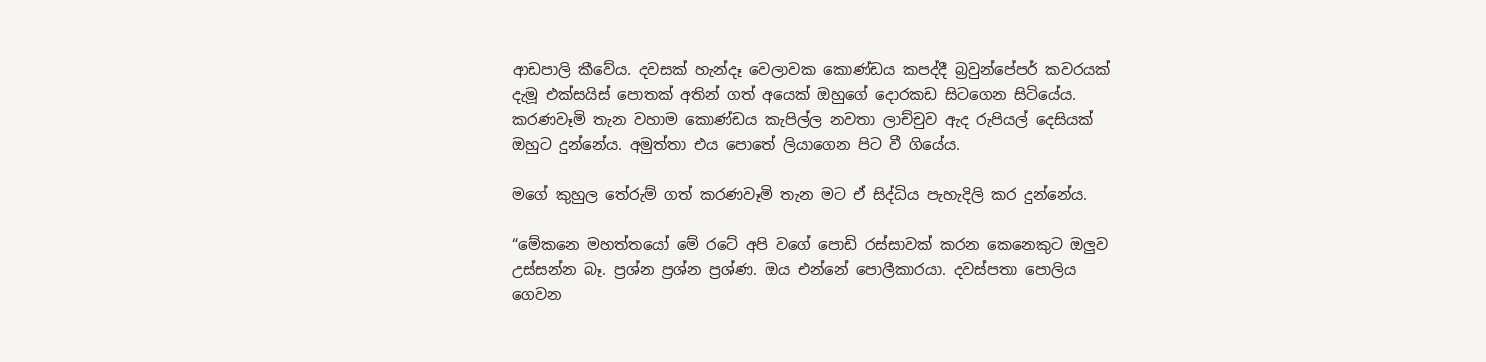ආඩපාලි කීවේය. දවසක් හැන්දෑ වෙලාවක කොණ්ඩය කපද්දී බ්‍රවුන්පේපර් කවරයක්  දැමූ එක්සයිස් පොතක් අතින් ගත් අයෙක් ඔහුගේ දොරකඩ සිටගෙන සිටියේය. කරණවෑමි තැන වහාම කොණ්ඩය කැපිල්ල නවතා ලාච්චුව ඇද රුපියල් දෙසියක් ඔහුට දුන්නේය. අමුත්තා එය පොතේ ලියාගෙන පිට වී ගියේය.

මගේ කුහුල තේරුම් ගත් කරණවෑමි තැන මට ඒ සිද්ධිය පැහැදිලි කර දුන්නේය.

“මේකනෙ මහත්තයෝ මේ රටේ අපි වගේ පොඩි රස්සාවක් කරන කෙනෙකුට ඔලුව උස්සන්න බෑ. ප්‍රශ්න ප්‍රශ්න ප්‍රශ්ණ. ඔය එන්නේ පොලීකාරයා. දවස්පතා පොලිය ගෙවන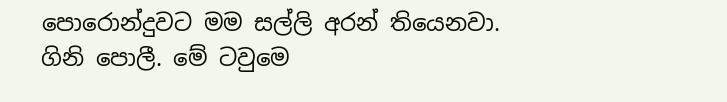පොරොන්දුවට මම සල්ලි අරන් තියෙනවා. ගිනි පොලී. මේ ටවුමෙ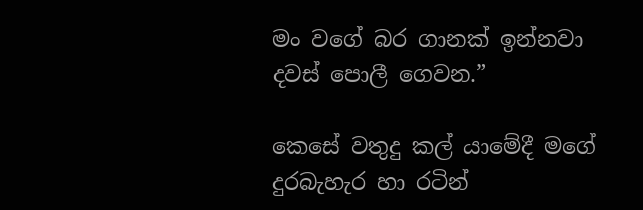මං වගේ බර ගානක් ඉන්නවා දවස් පොලී ගෙවන.”

කෙසේ වතුදු කල් යාමේදී මගේ දුරබැහැර හා රටින්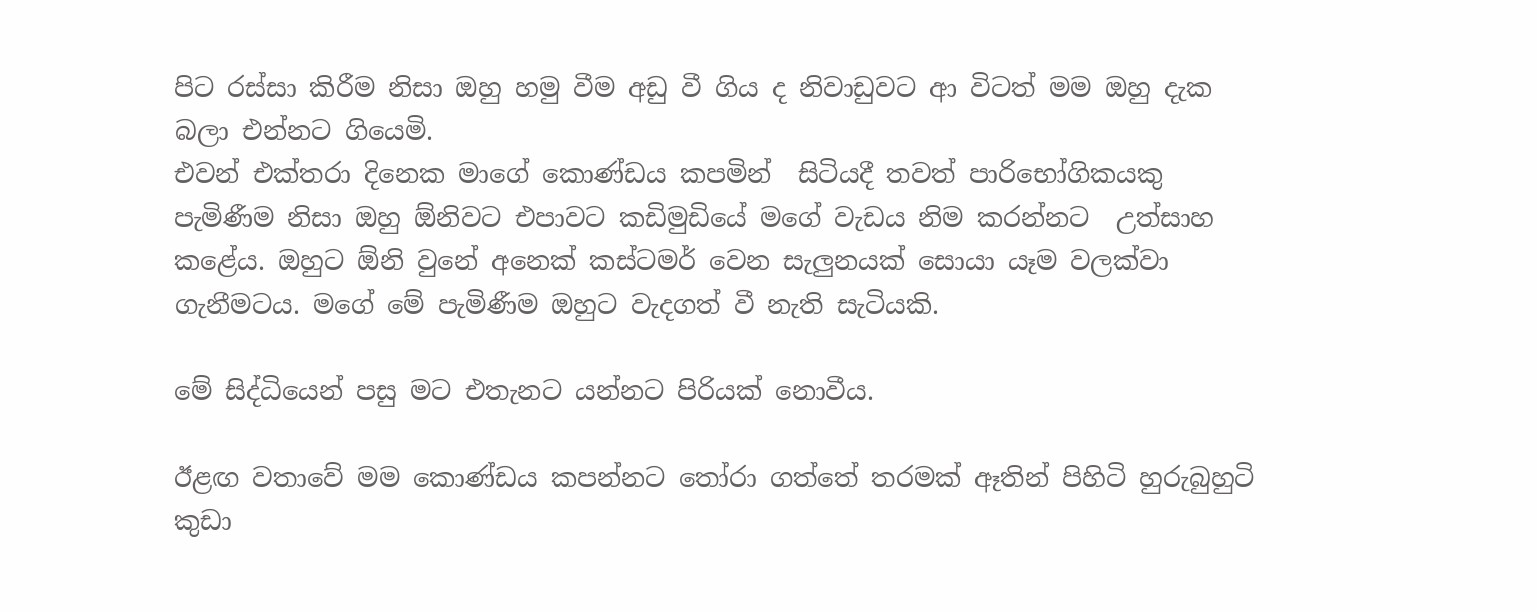පිට රස්සා කිරීම නිසා ඔහු හමු වීම අඩු වී ගිය ද නිවාඩුවට ආ විටත් මම ඔහු දැක බලා එන්නට ගියෙමි.
එවන් එක්තරා දිනෙක මාගේ කොණ්ඩය කපමින්  සිටියදී තවත් පාරිභෝගිකයකු පැමිණීම නිසා ඔහු ඕනිවට එපාවට කඩිමුඩියේ මගේ වැඩය නිම කරන්නට  උත්සාහ කළේය. ඔහුට ඕනි වුනේ අනෙක් කස්ටමර් වෙන සැලුනයක් සොයා යෑම වලක්වා ගැනීමටය. මගේ මේ පැමිණීම ඔහුට වැදගත් වී නැති සැටියකි.

මේ සිද්ධියෙන් පසු මට එතැනට යන්නට පිරියක් නොවීය.

ඊළඟ වතාවේ මම කොණ්ඩය කපන්නට තෝරා ගත්තේ තරමක් ඈතින් පිහිටි හුරුබුහුටි කුඩා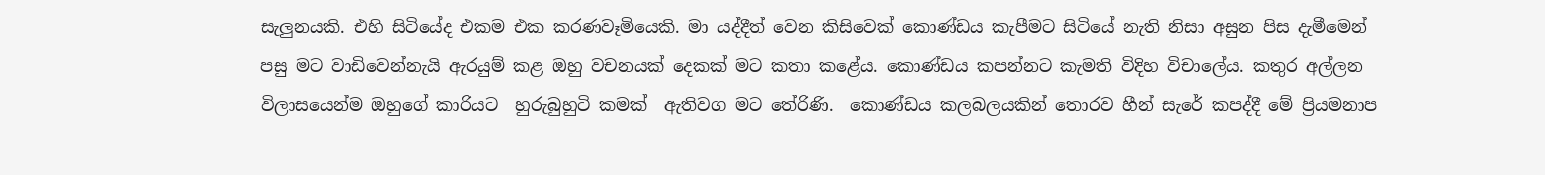සැලුනයකි. එහි සිටියේද එකම එක කරණවෑමියෙකි. මා යද්දීත් වෙන කිසිවෙක් කොණ්ඩය කැපීමට සිටියේ නැති නිසා අසුන පිස දැමීමෙන් පසු මට වාඩිවෙන්නැයි ඇරයුම් කළ ඔහු වචනයක් දෙකක් මට කතා කළේය. කොණ්ඩය කපන්නට කැමති විදිහ විචාලේය. කතුර අල්ලන විලාසයෙන්ම ඔහුගේ කාරියට  හුරුබුහුටි කමක්  ඇතිවග මට තේරිණි.  කොණ්ඩය කලබලයකින් තොරව හීන් සැරේ කපද්දී මේ ප්‍රියමනාප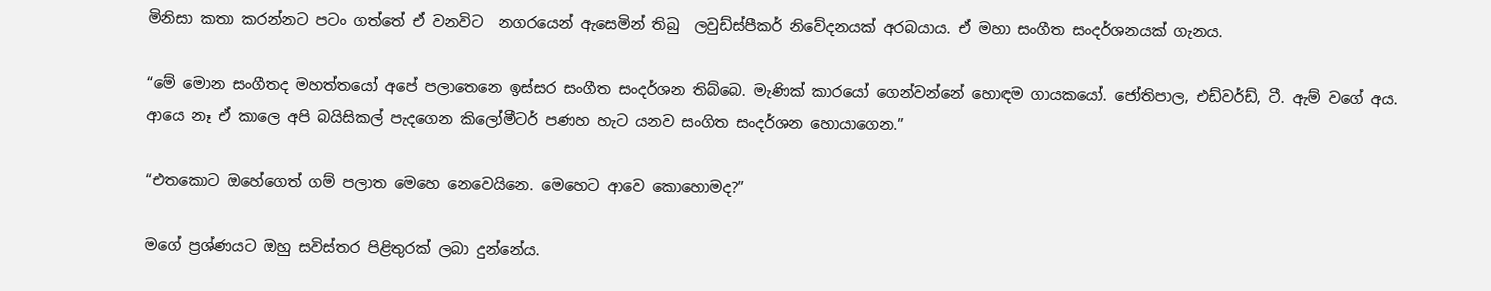මිනිසා කතා කරන්නට පටං ගත්තේ ඒ වනවිට  නගරයෙන් ඇසෙමින් තිබු  ලවුඩ්ස්පීකර් නිවේදනයක් අරබයාය. ඒ මහා සංගීත සංදර්ශනයක් ගැනය.

“මේ මොන සංගීතද මහත්තයෝ අපේ පලාතෙනෙ ඉස්සර සංගීත සංදර්ශන තිබ්බෙ. මැණික් කාරයෝ ගෙන්වන්නේ හොඳම ගායකයෝ. ජෝතිපාල, එඩ්වර්ඩ්, ටී. ඇම් වගේ අය. ආයෙ නෑ ඒ කාලෙ අපි බයිසිකල් පැදගෙන කිලෝමීටර් පණහ හැට යනව සංගිත සංදර්ශන හොයාගෙන.”

“එතකොට ඔහේගෙත් ගම් පලාත මෙහෙ නෙවෙයිනෙ. මෙහෙට ආවෙ කොහොමද?”

මගේ ප්‍රශ්ණයට ඔහු සවිස්තර පිළිතුරක් ලබා දුන්නේය.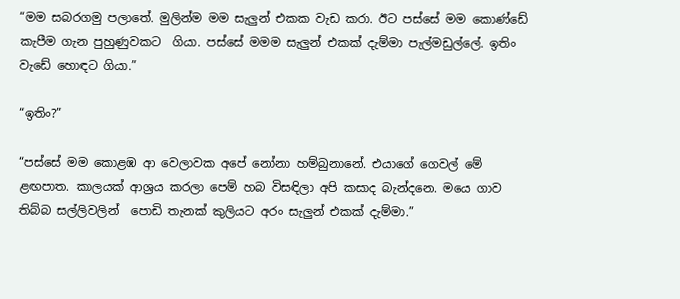“මම සබරගමු පලාතේ. මුලින්ම මම සැලුන් එකක වැඩ කරා. ඊට පස්සේ මම කොණ්ඩේ කැපීම ගැන පුහුණුවකට  ගියා. පස්සේ මමම සැලුන් එකක් දැම්මා පැල්මඩුල්ලේ. ඉතිං වැඩේ හොඳට ගියා.”

“ඉතිං?”

“පස්සේ මම කොළඹ ආ වෙලාවක අපේ නෝනා හම්බුනානේ. එයාගේ ගෙවල් මේ ළඟපාත. කාලයක් ආශ්‍රය කරලා පෙම් හබ විසඳිලා අපි කසාද බැන්දනෙ. මයෙ ගාව තිබ්බ සල්ලිවලින්  පොඩි තැනක් කුලියට අරං සැලුන් එකක් දැම්මා.”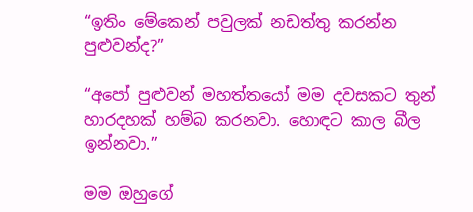“ඉතිං මේකෙන් පවුලක් නඩත්තු කරන්න පුළුවන්ද?”

“අපෝ පුළුවන් මහත්තයෝ මම දවසකට තුන් හාරදහක් හම්බ කරනවා. හොඳට කාල බීල ඉන්නවා.”

මම ඔහුගේ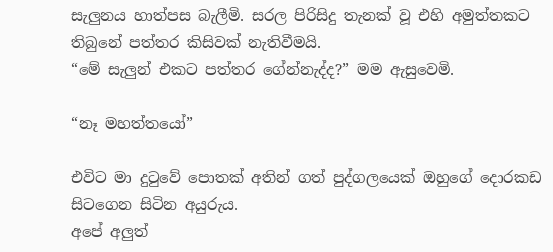සැලුනය හාත්පස බැලීමි. සරල පිරිසිදු තැනක් වූ එහි අමුත්තකට තිබුනේ පත්තර කිසිවක් නැතිවීමයි.
“මේ සැලුන් එකට පත්තර ගේන්නැද්ද?” මම ඇසුවෙමි.

“නෑ මහත්තයෝ”

එවිට මා දුටුවේ පොතක් අතින් ගත් පුද්ගලයෙක් ඔහුගේ දොරකඩ සිටගෙන සිටින අයුරුය.
අපේ අලුත්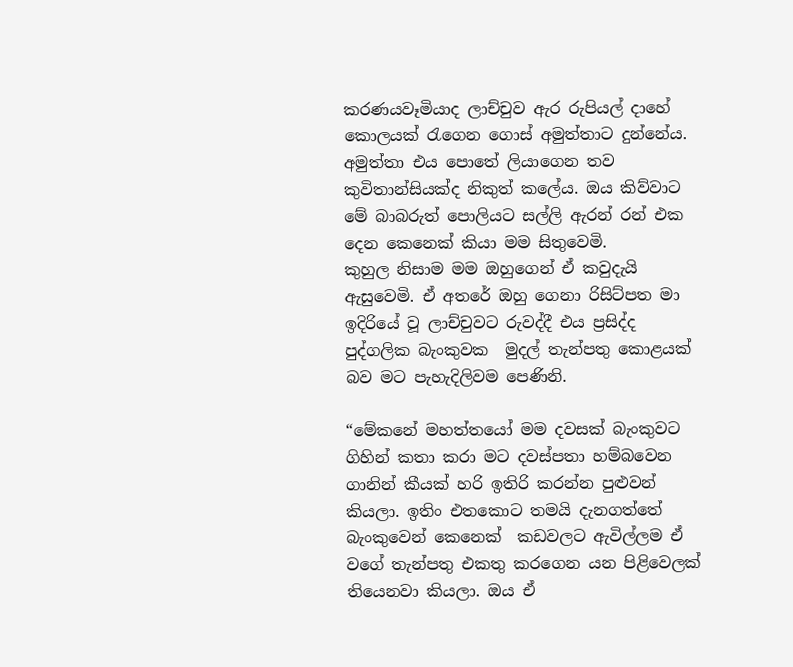කරණයවෑමියාද ලාච්චුව ඇර රුපියල් දාහේ කොලයක් රැගෙන ගොස් අමුත්තාට දුන්නේය. අමුත්තා එය පොතේ ලියාගෙන තව කුවිතාන්සියක්ද නිකුත් කලේය. ඔය කිව්වාට මේ බාබරුත් පොලියට සල්ලි ඇරන් රන් එක දෙන කෙනෙක් කියා මම සිතුවෙමි.
කුහුල නිසාම මම ඔහුගෙන් ඒ කවුදැයි ඇසුවෙමි. ඒ අතරේ ඔහු ගෙනා රිසිට්පත මා ඉදිරියේ වූ ලාච්චුවට රුවද්දී එය ප්‍රසිද්ද  පුද්ගලික බැංකුවක  මුදල් තැන්පතු කොළයක් බව මට පැහැදිලිවම පෙණිනි.

“මේකනේ මහත්තයෝ මම දවසක් බැංකුවට ගිහින් කතා කරා මට දවස්පතා හම්බවෙන ගානින් කීයක් හරි ඉතිරි කරන්න පුළුවන් කියලා. ඉතිං එතකොට තමයි දැනගත්තේ බැංකුවෙන් කෙනෙක්  කඩවලට ඇවිල්ලම ඒ වගේ තැන්පතු එකතු කරගෙන යන පිළිවෙලක් තියෙනවා කියලා. ඔය ඒ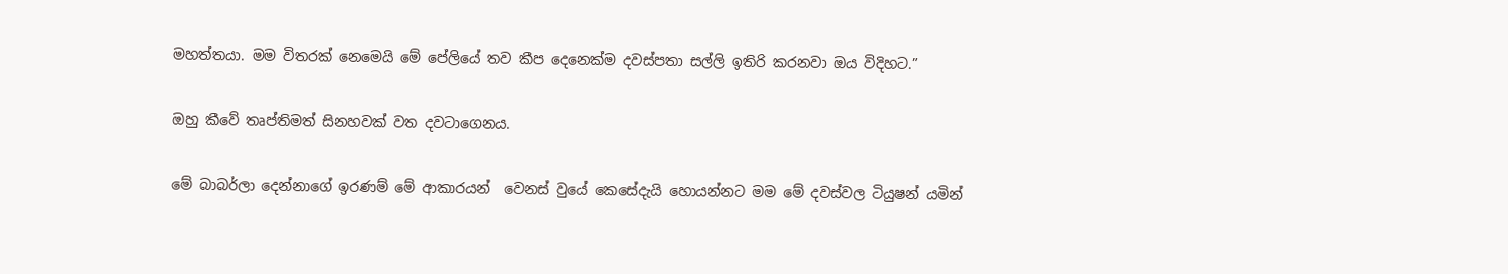මහත්තයා. මම විතරක් නෙමෙයි මේ පේලියේ තව කීප දෙනෙක්ම දවස්පතා සල්ලි ඉතිරි කරනවා ඔය විදිහට.”

ඔහු කීවේ තෘප්තිමත් සිනහවක් වත දවටාගෙනය.

මේ බාබර්ලා දෙන්නාගේ ඉරණම් මේ ආකාරයන්  වෙනස් වුයේ කෙසේදැයි හොයන්නට මම මේ දවස්වල ටියුෂන් යමින්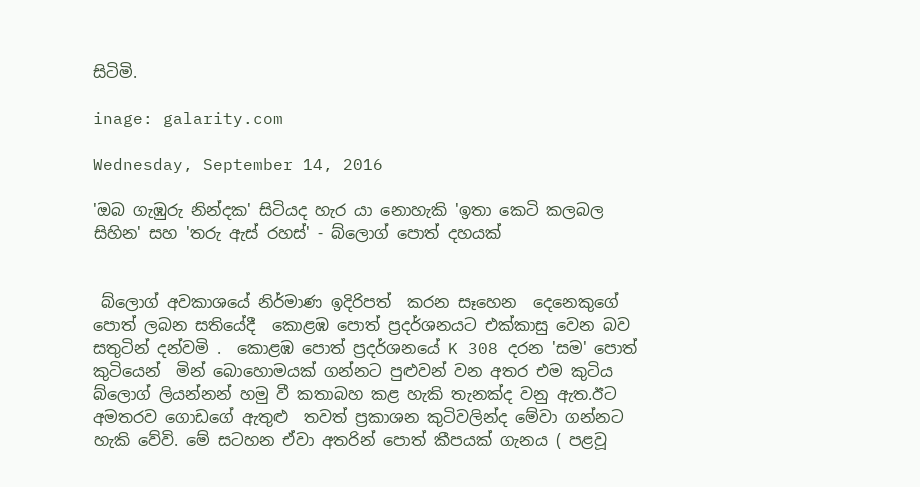සිටිමි.

inage: galarity.com

Wednesday, September 14, 2016

'ඔබ ගැඹුරු නින්දක' සිටියද හැර යා නොහැකි 'ඉතා කෙටි කලබල සිහින' සහ 'තරු ඇස් රහස්' - බ්ලොග් පොත් දහයක්


 බ්ලොග් අවකාශයේ නිර්මාණ ඉදිරිපත්  කරන සෑහෙන  දෙනෙකුගේ පොත් ලබන සතියේදී  කොළඹ පොත් ප්‍රදර්ශනයට එක්කාසු වෙන බව සතුටින් දන්වමි .  කොළඹ පොත් ප්‍රදර්ශනයේ K 308 දරන 'සම' පොත් කුටියෙන්  මින් බොහොමයක් ගන්නට පුළුවන් වන අතර එම කුටිය  බ්ලොග් ලියන්නන් හමු වී කතාබහ කළ හැකි තැනක්ද වනු ඇත.ඊට අමතරව ගොඩගේ ඇතුළු  තවත් ප්‍රකාශන කුටිවලින්ද මේවා ගන්නට හැකි වේවි. මේ සටහන ඒවා අතරින් පොත් කීපයක් ගැනය ( පළවූ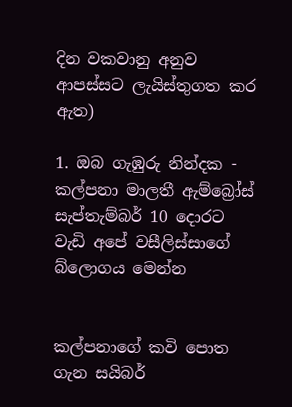දින වකවානු අනුව ආපස්සට ලැයිස්තුගත කර ඇත)

1. ඔබ ගැඹුරු නින්දක - කල්පනා මාලතී ඇම්බ්‍රෝස්
සැප්තැම්බර් 10 දොරට වැඩි අපේ වසීලිස්සාගේ බ්ලොගය මෙන්න


කල්පනාගේ කවි පොත ගැන සයිබර්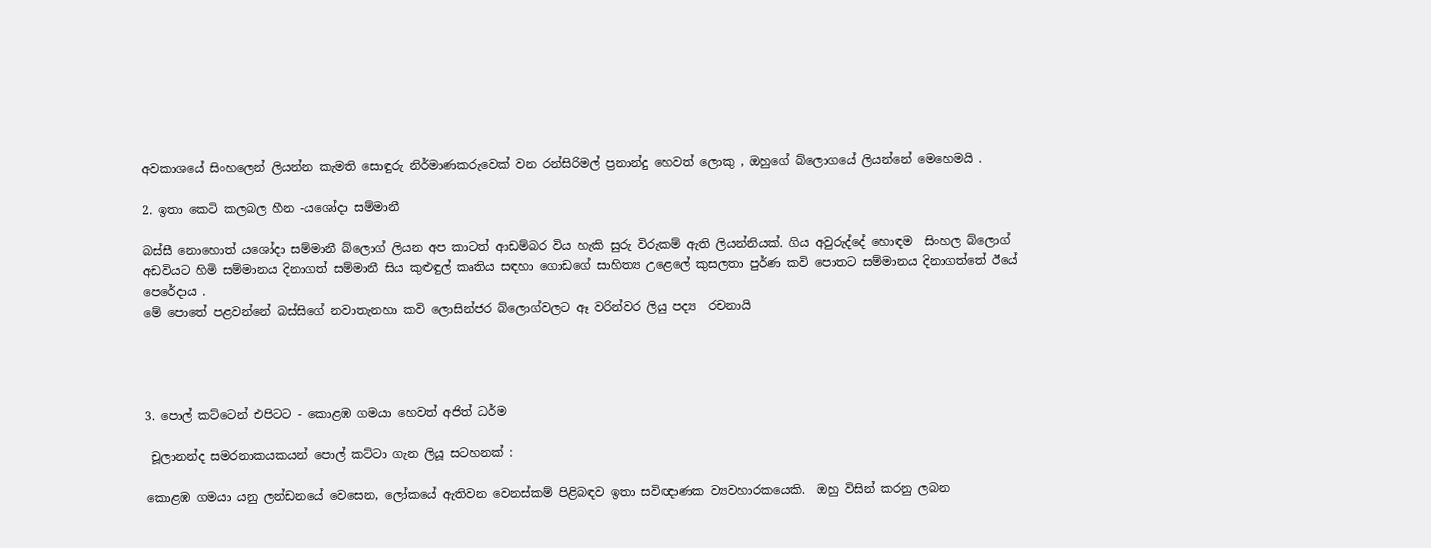අවකාශයේ සිංහලෙන් ලියන්න කැමති සොඳුරු නිර්මාණකරුවෙක් වන රන්සිරිමල් ප්‍රනාන්දු හෙවත් ලොකු , ඔහුගේ බ්ලොගයේ ලියන්නේ මෙහෙමයි .

2. ඉතා කෙටි කලබල හීන -යශෝදා සම්මානී

බස්සී නොහොත් යශෝදා සම්මානී බ්ලොග් ලියන අප කාටත් ආඩම්බර විය හැකි සුරු විරුකම් ඇති ලියන්නියක්. ගිය අවුරුද්දේ හොඳම  සිංහල බ්ලොග් අඩවියට හිමි සම්මානය දිනාගත් සම්මානී සිය කුළුඳුල් කෘතිය සඳහා ගොඩගේ සාහිත්‍ය උළෙලේ කුසලතා පුර්ණ කවි පොතට සම්මානය දිනාගත්තේ ඊයේ පෙරේදාය .
මේ පොතේ පළවන්නේ බස්සිගේ නවාතැනහා කවි ලොසින්ජර බ්ලොග්වලට ඈ වරින්වර ලියු පද්‍ය  රචනායි




3. පොල් කට්ටෙන් එපිටට - කොළඹ ගමයා හෙවත් අජිත් ධර්ම

 චූලානන්ද සමරනාකයකයන් පොල් කට්ටා ගැන ලියූ සටහනක් :

කොළඹ ගමයා යනු ලන්ඩනයේ වෙසෙන, ලෝකයේ ඇතිවන වෙනස්කම් පිළිබඳව ඉතා සවිඥාණක ව්‍යවහාරකයෙකි.  ඔහු විසින් කරනු ලබන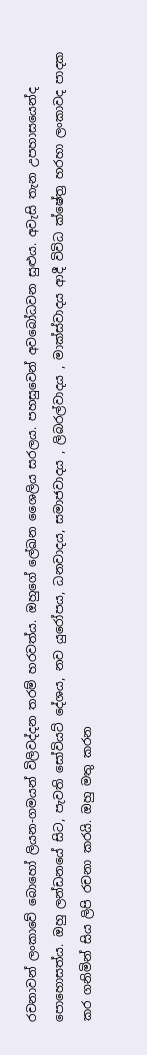රචනාවන් ලංකාවේ බොහෝ ලියන-ගමයන් විලිවද්දන තරම් හරවත්ය. ඔහුගේ ලේඛන ශෛලිය සරලය. පහසුවෙන් අවබෝධවන සුළුය. අවැසි තැන උපහාසයෙන්ද පොහොසත්ය. ඔහු ලන්ඩනයේ සිට, පැවති සෝවියට් දේශය, නව යුරෝපය, ධනවාදය, සමාජවාදය , ලිබරල්වාදය , මාක්ස්වාදය ආදී විවිධ ක්ෂේත්‍ර හරහා ලංකාවද පාදක කර ගනිමින් සිය ලිපි රචනා කරයි. ඔහු මතු කරන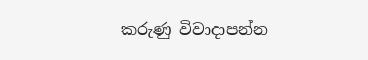කරුණු විවාදාපන්න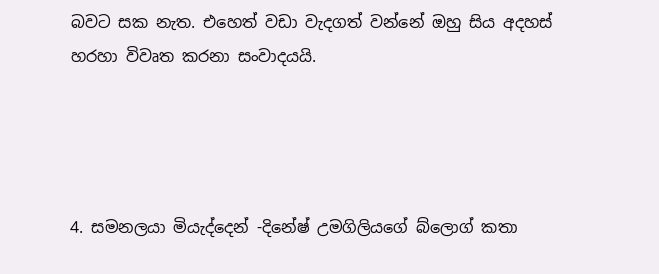බවට සක නැත. එහෙත් වඩා වැදගත් වන්නේ ඔහු සිය අදහස් හරහා විවෘත කරනා සංවාදයයි.




4. සමනලයා මියැද්දෙන් -දිනේෂ් උමගිලියගේ බ්ලොග් කතා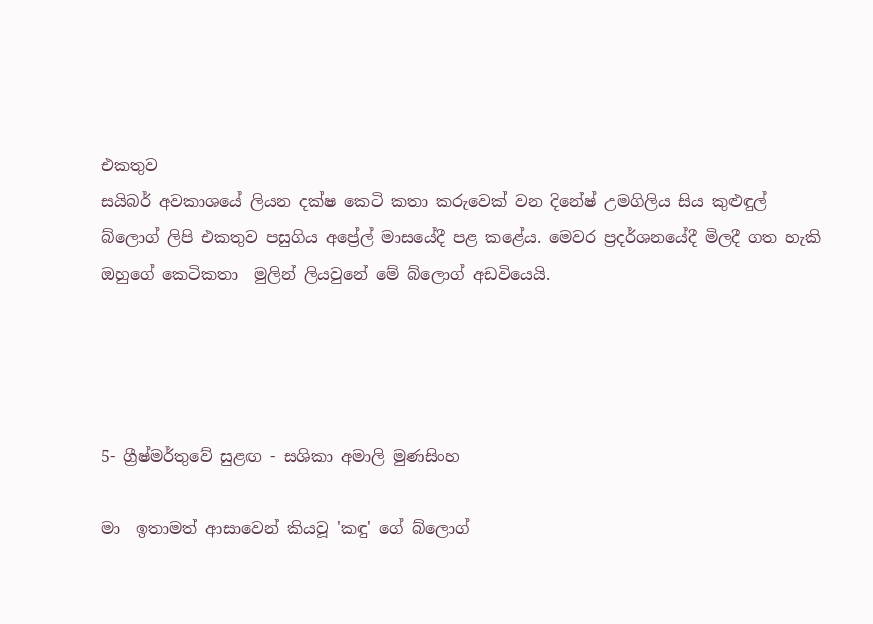එකතුව
සයිබර් අවකාශයේ ලියන දක්ෂ කෙටි කතා කරුවෙක් වන දිනේෂ් උමගිලිය සිය කුළුඳුල් බ්ලොග් ලිපි එකතුව පසුගිය අප්‍රේල් මාසයේදී පළ කළේය. මෙවර ප්‍රදර්ශනයේදී මිලදී ගත හැකි ඔහුගේ කෙටිකතා  මුලින් ලියවුනේ මේ බ්ලොග් අඩවියෙයි.




5- ග්‍රීෂ්මර්තුවේ සුළඟ - සශිකා අමාලි මුණසිංහ

මා  ඉතාමත් ආසාවෙන් කියවූ 'කඳු' ගේ බ්ලොග්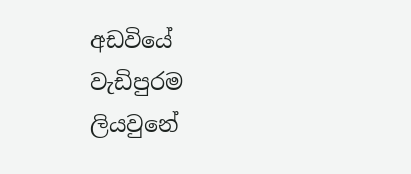අඩවියේ වැඩිපුරම ලියවුනේ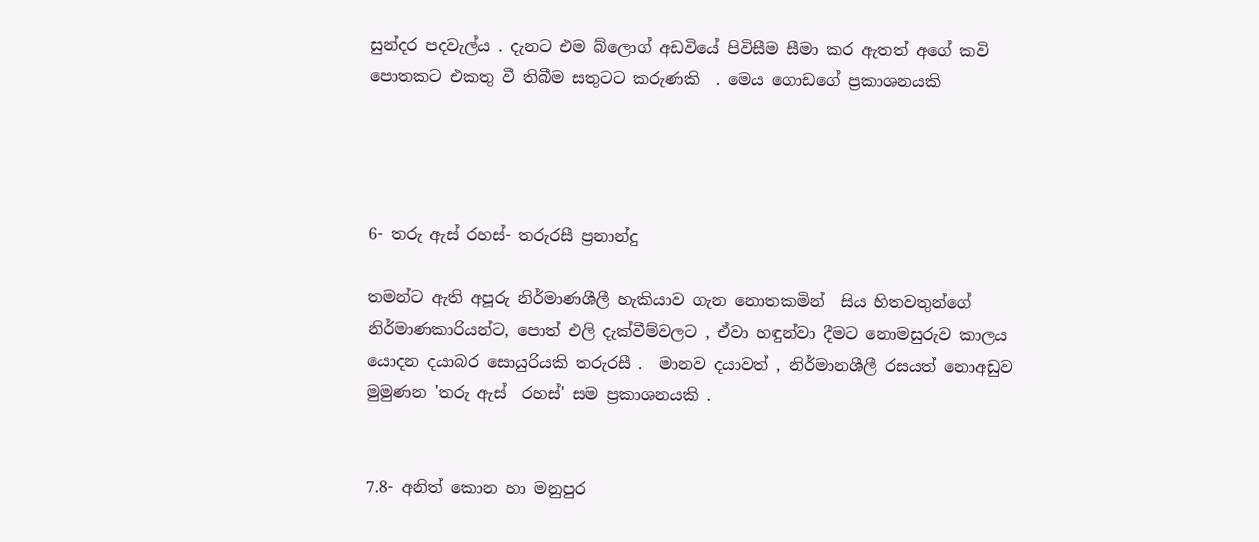සුන්දර පදවැල්ය . දැනට එම බ්ලොග් අඩවියේ පිවිසීම සීමා කර ඇතත් අගේ කවි පොතකට එකතු වී තිබීම සතුටට කරුණකි  . මෙය ගොඩගේ ප්‍රකාශනයකි




6- තරු ඇස් රහස්- තරුරසී ප්‍රනාන්දු

තමන්ට ඇති අපූරු නිර්මාණශීලී හැකියාව ගැන නොතකමින්  සිය හිතවතුන්ගේ නිර්මාණකාරියන්ට, පොත් එලි දැක්වීම්වලට , ඒවා හඳුන්වා දීමට නොමසුරුව කාලය  යොදන දයාබර සොයුරියකි තරුරසී .  මානව දයාවත් , නිර්මානශීලී රසයත් නොඅඩුව මුමුණන 'තරු ඇස්  රහස්' සම ප්‍රකාශනයකි .


7.8- අනිත් කොන හා මනුපුර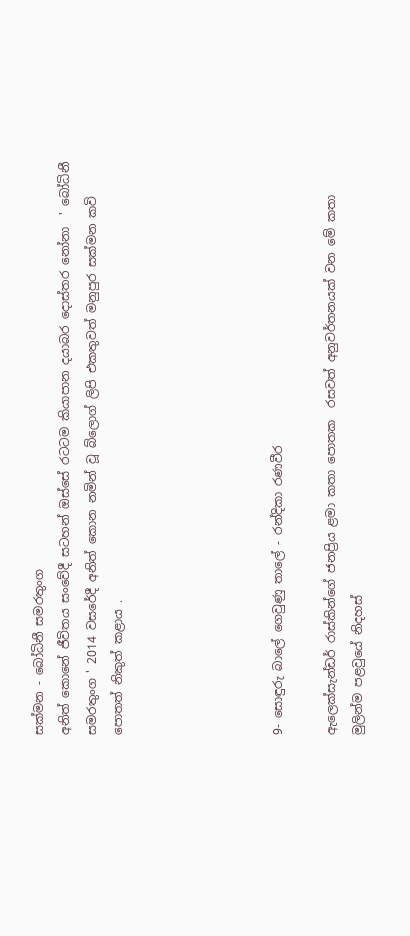සක්මන - බෝධිනී සමරතුංග
අනිත් කොනේ ජීවිතය සංවේදී සටහන් ඔස්සේ රටටම කියාපාන දයාබර දොස්තර නෝනා  ' බෝධිනී සමරතුංග ' 2014 වසරේදී අනිත් කොන නමින් වූ බ්ලොග් ලිපි එකතුවත් මනුපුර සක්මන කවි පොතත් නිකුත් කළාය .





9- සොඳුරු බාලේ ගෙවුණු තාලේ - රන්දිකා රණවීර

ඇලෙක්සැන්ඩර් රාස්කින්ගේ ජනප්‍රිය ළමා කතා පොතක  රසවත් අනුවර්තනයක් වන මේ කතා  මුලින්ම පළවුයේ නිදහස්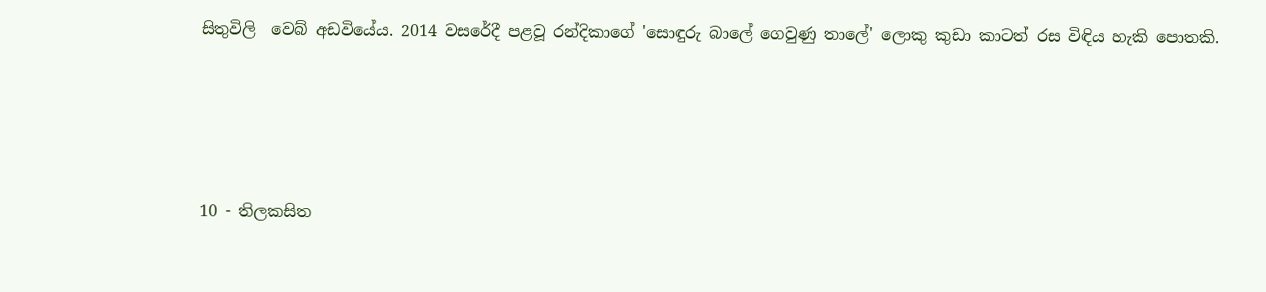සිතුවිලි  වෙබ් අඩවියේය. 2014 වසරේදී පළවූ රන්දිකාගේ 'සොඳුරු බාලේ ගෙවුණු තාලේ' ලොකු කුඩා කාටත් රස විඳිය හැකි පොතකි.




10 - තිලකසිත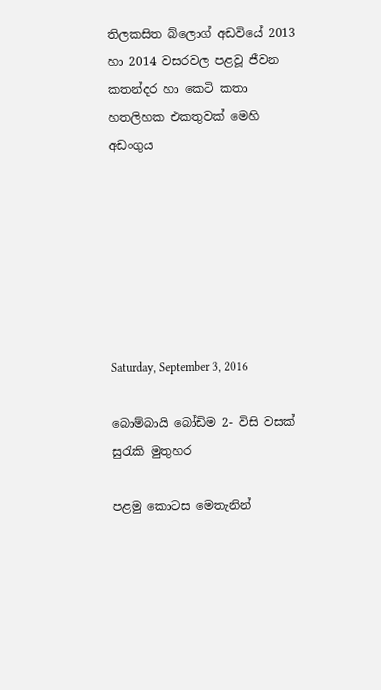තිලකසිත බ්ලොග් අඩවියේ 2013 හා 2014 වසරවල පළවූ ජීවන කතන්දර හා කෙටි කතා හතලිහක එකතුවක් මෙහි අඩංගුය







Saturday, September 3, 2016

බොම්බායි බෝඩිම 2- විසි වසක් සුරැකි මුතුහර

පළමු කොටස මෙතැනින්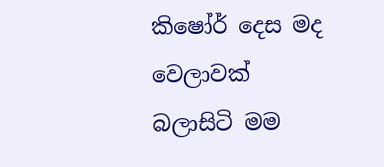කිෂෝර් දෙස මද වෙලාවක්  බලාසිටි මම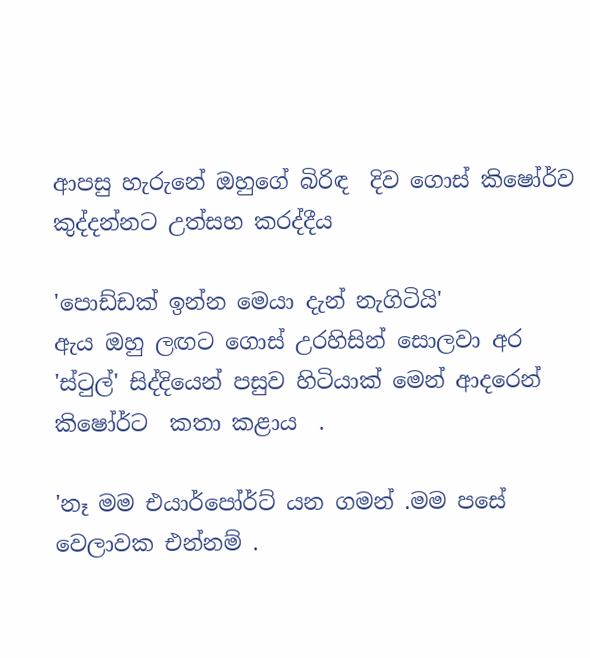ආපසු හැරුනේ ඔහුගේ බිරිඳ  දිව ගොස් කිෂෝර්ව  කුද්දන්නට උත්සහ කරද්දීය

'පොඩ්ඩක් ඉන්න මෙයා දැන් නැගිටියි'
ඇය ඔහු ලඟට ගොස් උරහිසින් සොලවා අර 'ස්ටුල්' සිද්දියෙන් පසුව හිටියාක් මෙන් ආදරෙන් කිෂෝර්ට  කතා කළාය  .

'නෑ මම එයාර්පෝර්ට් යන ගමන් .මම පසේ වෙලාවක එන්නම් .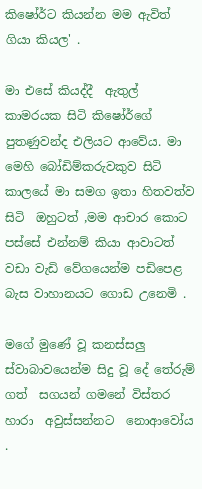කිෂෝර්ට කියන්න මම ඇවිත් ගියා කියල' .

මා එසේ කියද්දී  ඇතුල් කාමරයක සිටි කිෂෝර්ගේ පුතණුවන්ද එලියට ආවේය. මා මෙහි බෝඩිම්කරුවකුව සිටි කාලයේ මා සමග ඉතා හිතවත්ව සිටි  ඔහුටත් ,මම ආචාර කොට  පස්සේ එන්නම් කියා ආවාටත්  වඩා වැඩි වේගයෙන්ම පඩිපෙළ බැස වාහානයට ගොඩ උනෙමි .

මගේ මුණේ වූ කනස්සලු ස්වාබාවයෙන්ම සිදු වූ දේ තේරුම් ගත්  සගයන් ගමනේ විස්තර හාරා  අවුස්සන්නට  නොආවෝය .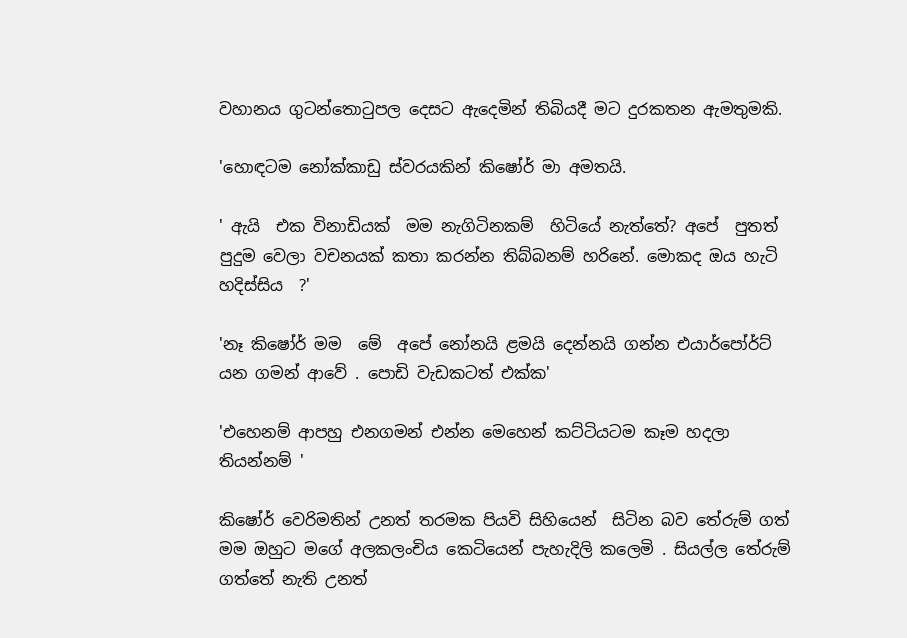වහානය ගුටන්තොටුපල දෙසට ඇදෙමින් තිබියදී මට දුරකතන ඇමතුමකි.

'හොඳටම නෝක්කාඩු ස්වරයකින් කිෂෝර් මා අමතයි.

' ඇයි  එක විනාඩියක්  මම නැගිටිනකම්  හිටියේ නැත්තේ? අපේ  පුතත් පුදුම වෙලා වචනයක් කතා කරන්න තිබ්බනම් හරිනේ. මොකද ඔය හැටි හදිස්සිය  ?'

'නෑ කිෂෝර් මම  මේ  අපේ නෝනයි ළමයි දෙන්නයි ගන්න එයාර්පෝර්ට් යන ගමන් ආවේ . පොඩි වැඩකටත් එක්ක'

'එහෙනම් ආපහු එනගමන් එන්න මෙහෙන් කට්ටියටම කෑම හදලා තියන්නම් '

කිෂෝර් වෙරිමතින් උනත් තරමක පියවි සිහියෙන්  සිටින බව තේරුම් ගත් මම ඔහුට මගේ අලකලංචිය කෙටියෙන් පැහැදිලි කලෙමි . සියල්ල තේරුම් ගත්තේ නැති උනත්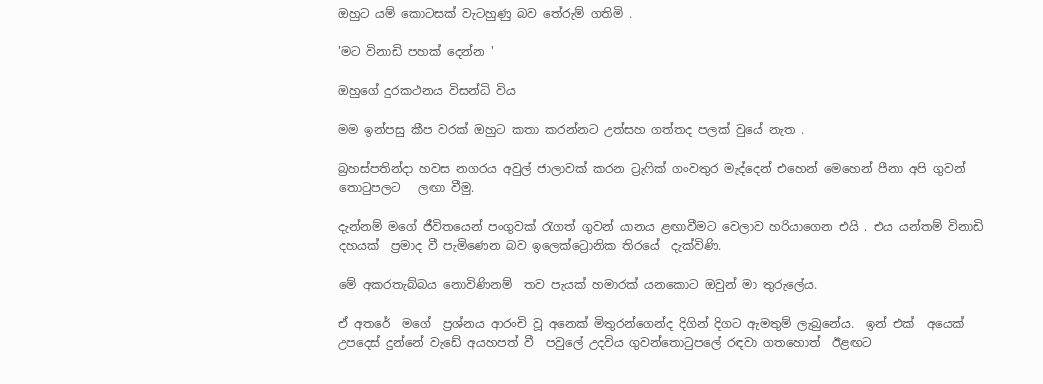ඔහුට යම් කොටසක් වැටහුණු බව තේරුම් ගතිමි .

'මට විනාඩි පහක් දෙන්න '

ඔහුගේ දුරකථනය විසන්ධි විය

මම ඉන්පසු කීප වරක් ඔහුට කතා කරන්නට උත්සහ ගත්තද පලක් වුයේ නැත .

බ්‍රහස්පතින්දා හවස නගරය අවුල් ජාලාවක් කරන ට්‍රැෆික් ගංවතුර මැද්දෙන් එහෙන් මෙහෙන් පීනා අපි ගුවන් තොටුපලට   ලඟා වීමු.

දැන්නම් මගේ ජීවිතයෙන් පංගුවක් රැගත් ගුවන් යානය ළඟාවීමට වෙලාව හරියාගෙන එයි . එය යන්තම් විනාඩි දහයක්  ප්‍රමාද වී පැමිණෙන බව ඉලෙක්ට්‍රොනික තිරයේ  දැක්විණි.

මේ අකරතැබ්බය නොවිණිනම්  තව පැයක් හමාරක් යනකොට ඔවුන් මා තුරුලේය.

ඒ අතරේ  මගේ  ප්‍රශ්නය ආරංචි වූ අනෙක් මිතුරන්ගෙන්ද දිගින් දිගට ඇමතුම් ලැබුනේය.  ඉන් එක්  අයෙක්  උපදෙස් දුන්නේ වැඩේ අයහපත් වී  පවුලේ උදවිය ගුවන්තොටුපලේ රඳවා ගතහොත්  ඊළඟට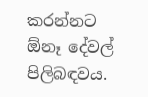කරන්නට ඕනෑ දේවල් පිලිබඳවය.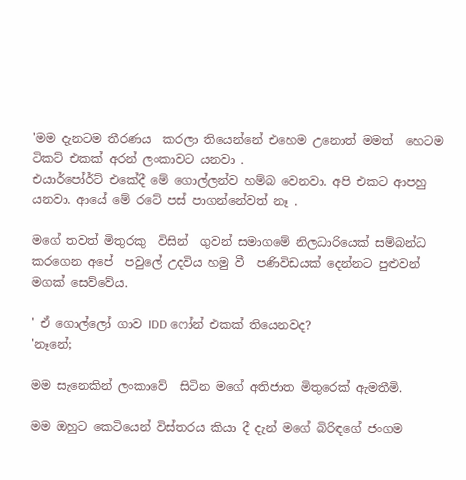'මම දැනටම තීරණය  කරලා තියෙන්නේ එහෙම උනොත් මමත්  හෙටම ටිකට් එකක් අරන් ලංකාවට යනවා .
එයාර්පෝර්ට් එකේදී මේ ගොල්ලන්ව හම්බ වෙනවා. අපි එකට ආපහු යනවා. ආයේ මේ රටේ පස් පාගන්නේවත් නෑ .

මගේ තවත් මිතුරකු  විසින්  ගුවන් සමාගමේ නිලධාරියෙක් සම්බන්ධ කරගෙන අපේ  පවුලේ උදවිය හමු වී  පණිවිඩයක් දෙන්නට පුළුවන් මගක් සෙව්වේය.

' ඒ ගොල්ලෝ ගාව IDD ෆෝන් එකක් තියෙනවද?
'නෑනේ;

මම සැනෙකින් ලංකාවේ  සිටින මගේ අතිජාත මිතුරෙක් ඇමතීමි.

මම ඔහුට කෙටියෙන් විස්තරය කියා දී දැන් මගේ බිරිඳගේ ජංගම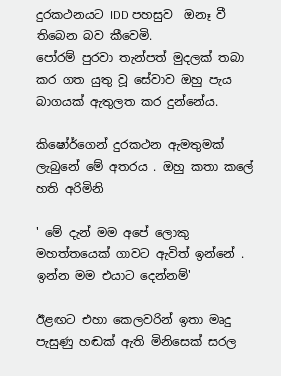දුරකථනයට IDD පහසුව  ඔනෑ වී තිබෙන බව කීවෙමි.
පෝරම් පුරවා තැන්පත් මුදලක් තබා කර ගත යුතු වූ සේවාව ඔහු පැය බාගයක් ඇතුලත කර දුන්නේය.

කිෂෝර්ගෙන් දුරකථන ඇමතුමක් ලැබුනේ මේ අතරය . ඔහු කතා කලේ හති අරිමිනි

' මේ දැන් මම අපේ ලොකු මහත්තයෙක් ගාවට ඇවිත් ඉන්නේ . ඉන්න මම එයාට දෙන්නම්'

ඊළඟට එහා කෙලවරින් ඉතා මෘදු පැසුණු හඬක් ඇති මිනිසෙක් සරල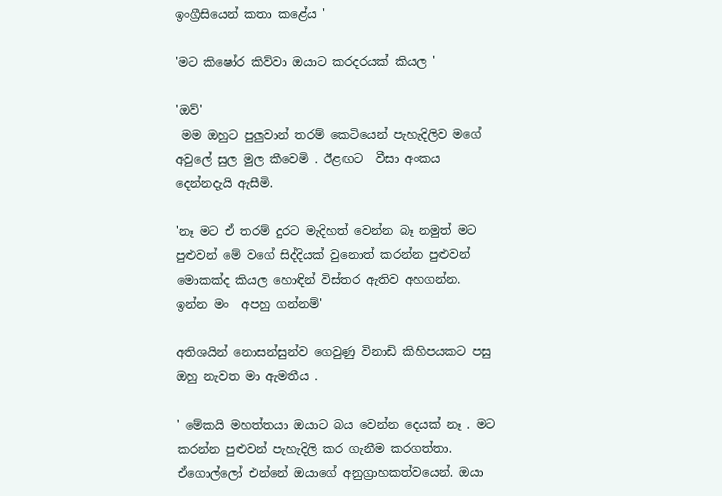ඉංග්‍රීසියෙන් කතා කළේය '

'මට කිෂෝර කිව්වා ඔයාට කරදරයක් කියල '

'ඔව්'
 මම ඔහුට පුලුවාන් තරම් කෙටියෙන් පැහැදිලිව මගේ අවුලේ සුල මුල කීවෙමි . ඊළඟට  වීසා අංකය දෙන්නදැයි ඇසීමි.

'නෑ මට ඒ තරම් දුරට මැදිහත් වෙන්න බෑ නමුත් මට පුළුවන් මේ වගේ සිද්දියක් වුනොත් කරන්න පුළුවන් මොකක්ද කියල හොඳින් විස්තර ඇතිව අහගන්න. ඉන්න මං  අපහු ගන්නම්'

අතිශයින් නොසන්සුන්ව ගෙවුණු විනාඩි කිහිපයකට පසු  ඔහු නැවත මා ඇමතීය .

' මේකයි මහත්තයා ඔයාට බය වෙන්න දෙයක් නෑ . මට කරන්න පුළුවන් පැහැදිලි කර ගැනීම කරගත්තා. ඒගොල්ලෝ එන්නේ ඔයාගේ අනුග්‍රාහකත්වයෙන්. ඔයා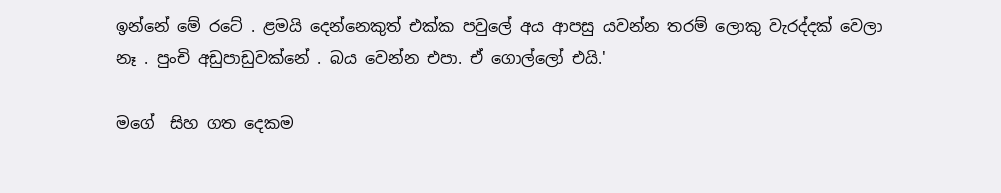ඉන්නේ මේ රටේ . ළමයි දෙන්නෙකුත් එක්ක පවුලේ අය ආපසු යවන්න තරම් ලොකු වැරද්දක් වෙලා නෑ . පුංචි අඩුපාඩුවක්නේ . බය වෙන්න එපා. ඒ ගොල්ලෝ එයි.'

මගේ  සිහ ගත දෙකම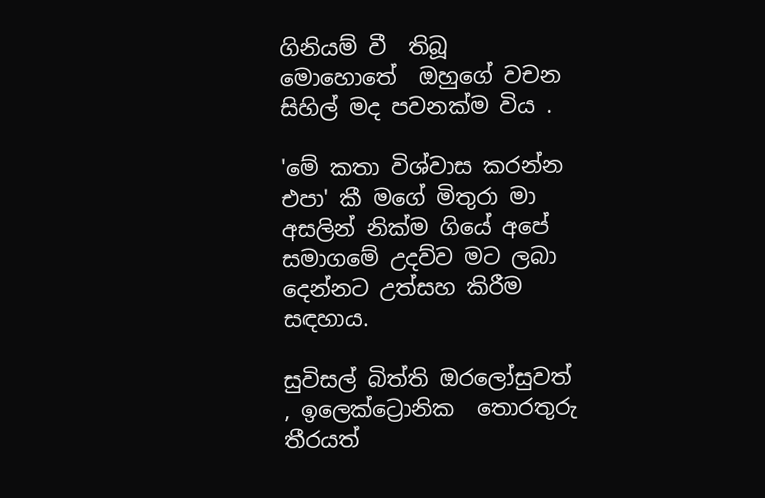ගිනියම් වී  තිබූ  මොහොතේ  ඔහුගේ වචන සිහිල් මද පවනක්ම විය .

'මේ කතා විශ්වාස කරන්න එපා' කී මගේ මිතුරා මා අසලින් නික්ම ගියේ අපේ සමාගමේ උදව්ව මට ලබා දෙන්නට උත්සහ කිරීම සඳහාය.

සුවිසල් බිත්ති ඔරලෝසුවත් , ඉලෙක්ට්‍රොනික  තොරතුරු තීරයත්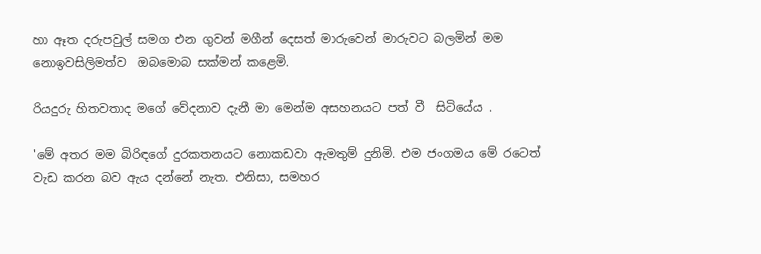හා ඈත දරුපවුල් සමග එන ගුවන් මගීන් දෙසත් මාරුවෙන් මාරුවට බලමින් මම නොඉවසිලිමත්ව  ඔබමොබ සක්මන් කළෙමි.

රියදුරු හිතවතාද මගේ වේදනාව දැනී මා මෙන්ම අසහනයට පත් වී  සිටියේය .

'මේ අතර මම බිරිඳගේ දුරකතනයට නොකඩවා ඇමතුම් දුනිමි. එම ජංගමය මේ රටෙත් වැඩ කරන බව ඇය දන්නේ නැත. එනිසා, සමහර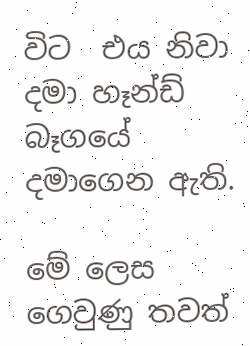විට  එය නිවා දමා හෑන්ඩ් බෑගයේ දමාගෙන ඇති.

මේ ලෙස ගෙවුණු තවත්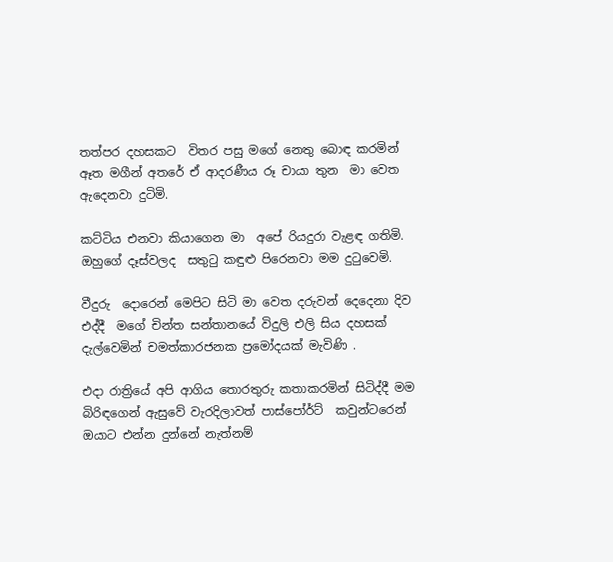තත්පර දහසකට  විතර පසු මගේ නෙතු බොඳ කරමින් ඈත මගීන් අතරේ ඒ ආදරණීය රූ චායා තුන  මා වෙත ඇදෙනවා දුටිමි.

කට්ටිය එනවා කියාගෙන මා  අපේ රියදුරා වැළඳ ගතිමි. ඔහුගේ දෑස්වලද  සතුටු කඳුළු පිරෙනවා මම දුටුවෙමි.

වීදුරු  දොරෙන් මෙපිට සිටි මා වෙත දරුවන් දෙදෙනා දිව එද්දී  මගේ චින්ත සන්තානයේ විදුලි එලි සිය දහසක් දැල්වෙමින් චමත්කාරජනක ප්‍රමෝදයක් මැවිණි .

එදා රාත්‍රියේ අපි ආගිය තොරතුරු කතාකරමින් සිටිද්දී මම බිරිඳගෙන් ඇසුවේ වැරදිලාවත් පාස්පෝර්ට්  කවුන්ටරෙන් ඔයාට එන්න දුන්නේ නැත්නම්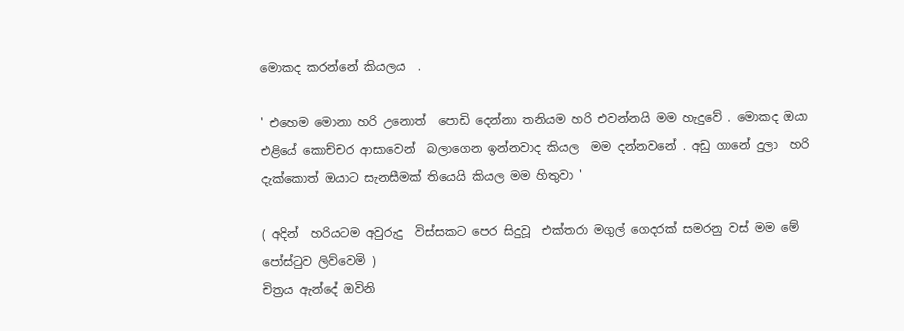මොකද කරන්නේ කියලය  .

' එහෙම මොනා හරි උනොත්  පොඩි දෙන්නා තනියම හරි එවන්නයි මම හැදුවේ . මොකද ඔයා එළියේ කොච්චර ආසාවෙන්  බලාගෙන ඉන්නවාද කියල  මම දන්නවනේ . අඩු ගානේ දුලා  හරි දැක්කොත් ඔයාට සැනසීමක් තියෙයි කියල මම හිතුවා '

( අදින්  හරියටම අවුරුදු  විස්සකට පෙර සිදුවූ  එක්තරා මගුල් ගෙදරක් සමරනු වස් මම මේ පෝස්ටුව ලිව්වෙමි )
චිත්‍රය ඇන්දේ ඔවිනි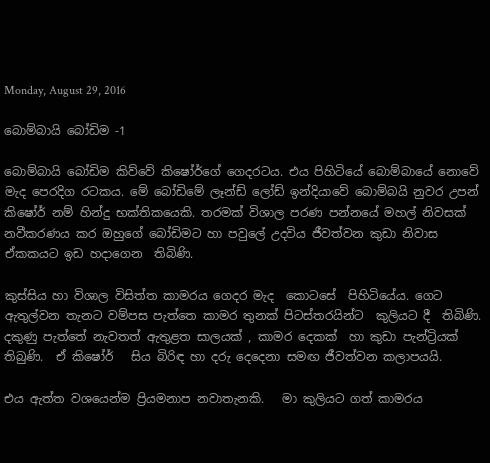Monday, August 29, 2016

බොම්බායි බෝඩිම -1

බොම්බායි බෝඩිම කිව්වේ කිෂෝර්ගේ ගෙදරටය. එය පිහිටියේ බොම්බායේ නොවේ මැද පෙරදිග රටකය. මේ බෝඩිමේ ලෑන්ඩ් ලෝඩ් ඉන්දියාවේ බොම්බයි නුවර උපන් කිෂෝර් නම් හින්දු භක්තිකයෙකි. තරමක් විශාල පරණ පන්නයේ මහල් නිවසක් නවීකරණය කර ඔහුගේ බෝඩිමට හා පවුලේ උදවිය ජීවත්වන කුඩා නිවාස ඒකකයට ඉඩ හදාගෙන  තිබිණි.

කුස්සිය හා විශාල විසිත්ත කාමරය ගෙදර මැද  කොටසේ  පිහිටියේය. ගෙට ඇතුල්වන තැනට වම්පස පැත්තෙ කාමර තුනක් පිටස්තරයින්ට  කුලියට දී  තිබිණි.
දකුණු පැත්තේ නැවතත් ඇතුළත සාලයක් , කාමර දෙකක්  හා කුඩා පැන්ට්‍රියක්  තිබුණි.  ඒ කිෂෝර්   සිය බිරිඳ හා දරු දෙදෙනා සමඟ ජීවත්වන කලාපයයි.

එය ඇත්ත වශයෙන්ම ප්‍රියමනාප නවාතැනකි.   මා කුලියට ගත් කාමරය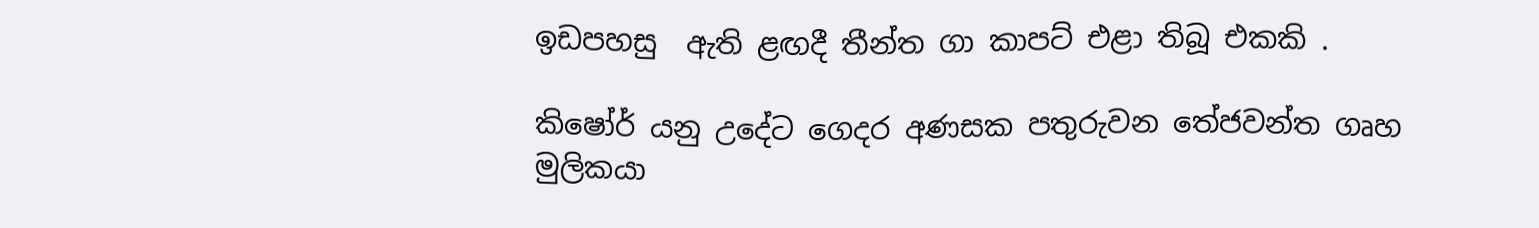ඉඩපහසු  ඇති ළඟදී තීන්ත ගා කාපට් එළා තිබූ එකකි .

කිෂෝර් යනු උදේට ගෙදර අණසක පතුරුවන තේජවන්ත ගෘහ මුලිකයා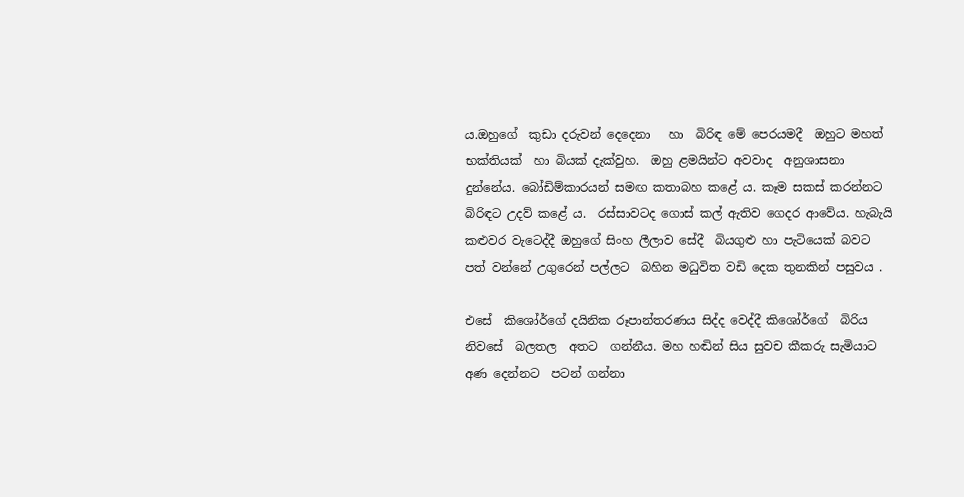ය.ඔහුගේ  කුඩා දරුවන් දෙදෙනා   හා  බිරිඳ මේ පෙරයමදී  ඔහුට මහත් භක්තියක්  හා බියක් දැක්වුහ.  ඔහු ළමයින්ට අවවාද  අනුශාසනා  දුන්නේය. බෝඩිම්කාරයන් සමඟ කතාබහ කළේ ය. කෑම සකස් කරන්නට බිරිඳට උදව් කළේ ය.  රස්සාවටද ගොස් කල් ඇතිව ගෙදර ආවේය. හැබැයි කළුවර වැටෙද්දී ඔහුගේ සිංහ ලීලාව සේදී  බියගුළු හා පැටියෙක් බවට පත් වන්නේ උගුරෙන් පල්ලට  බහින මධුවිත වඩි දෙක තුනකින් පසුවය .

එසේ  කිශෝර්ගේ දයිනික රූපාන්තරණය සිද්ද වෙද්දී කිශෝර්ගේ  බිරිය  නිවසේ  බලතල  අතට  ගන්නීය. මහ හඬින් සිය සුවච කීකරු සැමියාට  අණ දෙන්නට  පටන් ගන්නා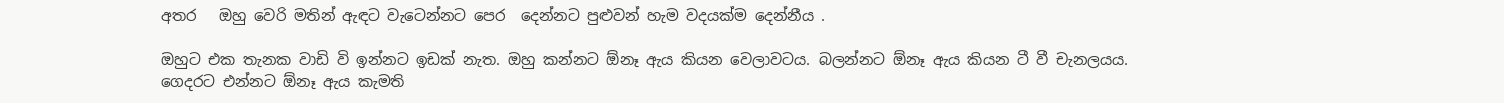අතර   ඔහු වෙරි මතින් ඇඳට වැටෙන්නට පෙර  දෙන්නට පුළුවන් හැම වදයක්ම දෙන්නීය .

ඔහුට එක තැනක වාඩි වි ඉන්නට ඉඩක් නැත. ඔහු කන්නට ඕනෑ ඇය කියන වෙලාවටය. බලන්නට ඕනෑ ඇය කියන ටී වී චැනලයය. ගෙදරට එන්නට ඕනෑ ඇය කැමති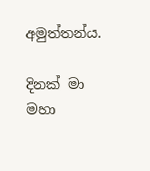අමුත්තන්ය.

දිනක් මා මහා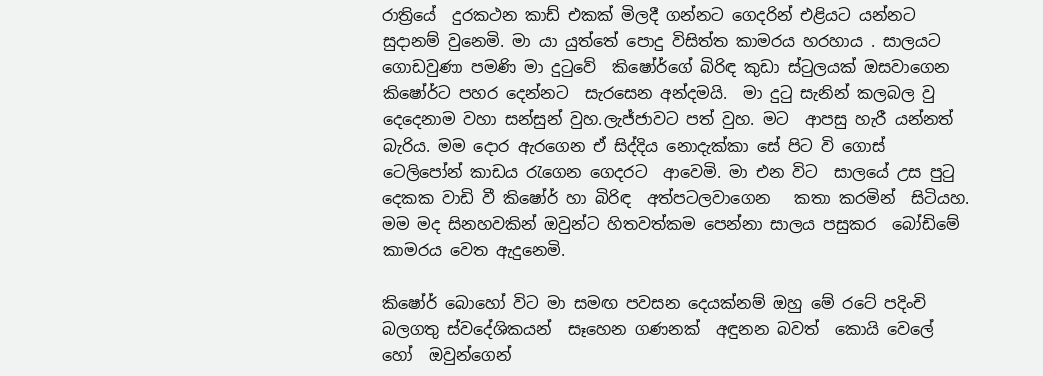රාත්‍රියේ  දුරකථන කාඩ් එකක් මිලදී ගන්නට ගෙදරින් එළියට යන්නට සුදානම් වුනෙමි. මා යා යුත්තේ පොදු විසිත්ත කාමරය හරහාය . සාලයට  ගොඩවුණා පමණි මා දුටුවේ  කිෂෝර්ගේ බිරිඳ කුඩා ස්ටුලයක් ඔසවාගෙන කිෂෝර්ට පහර දෙන්නට  සැරසෙන අන්දමයි.  මා දුටු සැනින් කලබල වු  දෙදෙනාම වහා සන්සුන් වුහ.ලැජ්ජාවට පත් වුහ. මට  ආපසු හැරී යන්නත් බැරිය. මම දොර ඇරගෙන ඒ සිද්දිය නොදැක්කා සේ පිට වි ගොස් ටෙලිපෝන් කාඩය රැගෙන ගෙදරට  ආවෙමි. මා එන විට  සාලයේ උස පුටු දෙකක වාඩි වී කිෂෝර් හා බිරිඳ  අත්පටලවාගෙන   කතා කරමින්  සිටියහ. මම මද සිනහවකින් ඔවුන්ට හිතවත්කම පෙන්නා සාලය පසුකර  බෝඩිමේ කාමරය වෙත ඇදුනෙමි.

කිෂෝර් බොහෝ විට මා සමඟ පවසන දෙයක්නම් ඔහු මේ රටේ පදිංචි බලගතු ස්වදේශිකයන්  සෑහෙන ගණනක්  අඳුනන බවත්  කොයි වෙලේ  හෝ  ඔවුන්ගෙන්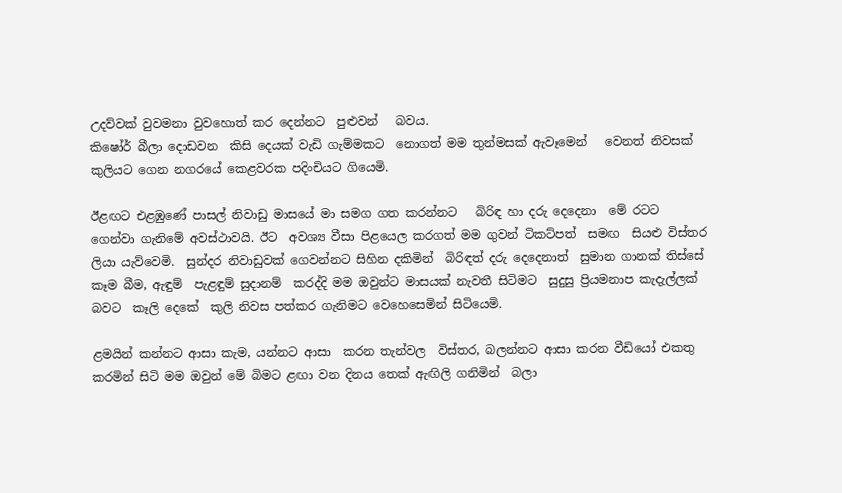උදව්වක් වුවමනා වුවහොත් කර දෙන්නට  පුළුවන්   බවය.
කිෂෝර් බීලා දොඩවන  කිසි දෙයක් වැඩි ගැම්මකට  නොගත් මම තුන්මසක් ඇවෑමෙන්   වෙනත් නිවසක් කුලියට ගෙන නගරයේ කෙළවරක පදිංචියට ගියෙමි.

ඊළඟට එළඹුණේ පාසල් නිවාඩු මාසයේ මා සමග ගත කරන්නට   බිරිඳ හා දරු දෙදෙනා  මේ රටට  ගෙන්වා ගැනිමේ අවස්ථාවයි. ඊට  අවශ්‍ය වීසා පිළයෙල කරගත් මම ගුවන් ටිකට්පත්  සමඟ  සියළු විස්තර   ලියා යැව්වෙමි.  සුන්දර නිවාඩුවක් ගෙවන්නට සිහින දකිමින්  බිරිඳත් දරු දෙදෙනාත්  සුමාන ගානක් තිස්සේ කෑම බීම, ඇඳුම්  පැළඳුම් සුදානම්  කරද්දි මම ඔවුන්ට මාසයක් නැවතී සිටිමට  සුදුසු ප්‍රියමනාප කැදැල්ලක්  බවට  කෑලි දෙකේ  කුලි නිවස පත්කර ගැනිමට වෙහෙසෙමින් සිටියෙමි.

ළමයින් කන්නට ආසා කැම, යන්නට ආසා  කරන තැන්වල  විස්තර, බලන්නට ආසා කරන වීඩියෝ එකතු කරමින් සිටි මම ඔවුන් මේ බිමට ළඟා වන දිනය තෙක් ඇඟිලි ගනිමින්  බලා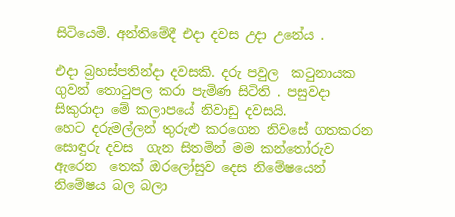සිටියෙමි. අන්තිමේදී එදා දවස උදා උනේය .

එදා බ්‍රහස්පතින්දා දවසකි. දරු පවුල  කටුනායක ගුවන් තොටුපල කරා පැමිණ සිටිති . පසුවදා සිකුරාදා මේ කලාපයේ නිවාඩු දවසයි.
හෙට දරුමල්ලන් තුරුළු කරගෙන නිවසේ ගතකරන සොඳුරු දවස  ගැන සිතමින් මම කන්තෝරුව ඇරෙන  තෙක් ඔරලෝසුව දෙස නිමේෂයෙන් නිමේෂය බල බලා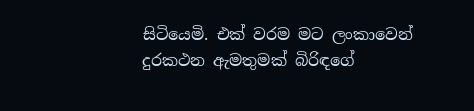සිටියෙමි. එක් වරම මට ලංකාවෙන් දුරකථන ඇමතුමක් බිරිඳගේ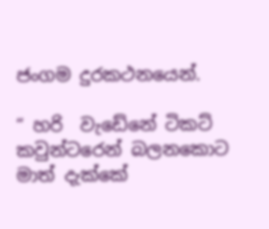ජංගම දුරකථනයෙන්.

“ හරි  වැඩේනේ ටිකට් කවුන්ටරෙන් බලනකොට මාත් දැක්කේ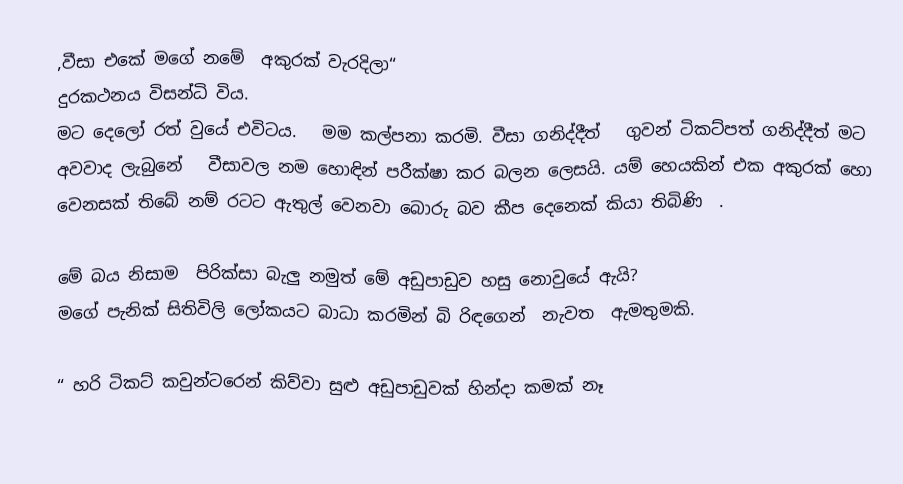,වීසා එකේ මගේ නමේ  අකුරක් වැරදිලා“
දුරකථනය විසන්ධි විය.
මට දෙලෝ රත් වුයේ එවිටය.   මම කල්පනා කරමි. වීසා ගනිද්දීත්   ගුවන් ටිකට්පත් ගනිද්දීත් මට  අවවාද ලැබුනේ   වීසාවල නම හොඳින් පරීක්ෂා කර බලන ලෙසයි. යම් හෙයකින් එක අකුරක් හො වෙනසක් තිබේ නම් රටට ඇතුල් වෙනවා බොරු බව කීප දෙනෙක් කියා තිබිණි  .

මේ බය නිසාම  පිරික්සා බැලු නමුත් මේ අඩුපාඩුව හසු නොවුයේ ඇයි?
මගේ පැනික් සිතිවිලි ලෝකයට බාධා කරමින් බි රිඳගෙන්  නැවත  ඇමතුමකි.

“ හරි ටිකට් කවුන්ටරෙන් කිව්වා සුළු අඩුපාඩුවක් හින්දා කමක් නෑ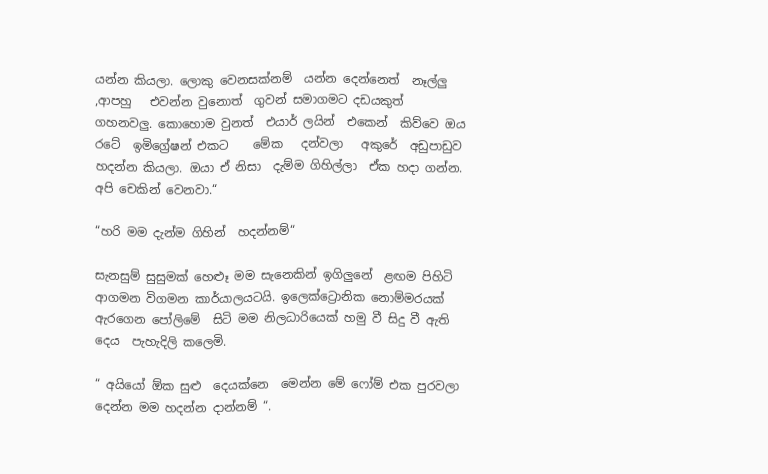යන්න කියලා. ලොකු වෙනසක්නම්  යන්න දෙන්නෙත්  නෑල්ලු ,ආපහු   එවන්න වුනොත්  ගුවන් සමාගමට දඩයකුත්  ගහනවලු. කොහොම වුනත්  එයාර් ලයින්  එකෙන්  කිව්වෙ ඔය රටේ  ඉමිග්‍රේෂන් එකට    මේක   දන්වලා   අකුරේ  අඩුපාඩුව  හදන්න කියලා. ඔයා ඒ නිසා  දැම්ම ගිහිල්ලා  ඒක හදා ගන්න. අපි චෙකින් වෙනවා.“

“හරි මම දැන්ම ගිහින්  හදන්නම්“

සැනසුම් සුසුමක් හෙළුෑ මම සැනෙකින් ඉගිලුනේ  ළඟම පිහිටි ආගමන විගමන කාර්යාලයටයි. ඉලෙක්ට්‍රොනික නොම්මරයක් ඇරගෙන පෝලිමේ  සිටි මම නිලධාරියෙක් හමු වී සිදු වී ඇති දෙය  පැහැදිලි කලෙමි.

“ අයියෝ ඕක සුළු  දෙයක්නෙ  මෙන්න මේ ෆෝම් එක පුරවලා දෙන්න මම හදන්න දාන්නම් “.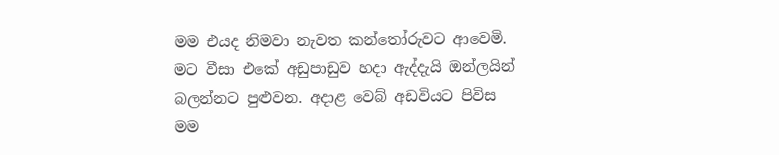මම එයද නිමවා නැවත කන්තෝරුවට ආවෙමි. මට වීසා එකේ අඩුපාඩුව හදා ඇද්දැයි ඔන්ලයින් බලන්නට පුළුවන. අදාළ වෙබ් අඩවියට පිවිස මම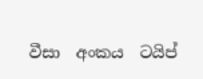වීසා  අංකය  ටයිප්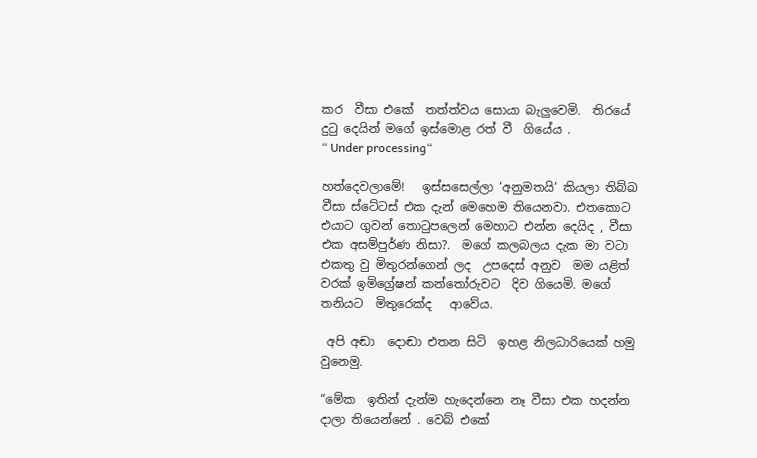කර  වීසා එකේ  තත්ත්වය සොයා බැලුවෙමි.  තිරයේ දුටු දෙයින් මගේ ඉස්මොළ රත් වී  ගියේය .
“ Under processing“

හත්දෙවලාමේ!   ඉස්සසෙල්ලා ‘අනුමතයි‘ කියලා තිබ්බ වීසා ස්ටේටස් එක දැන් මෙහෙම තියෙනවා. එතකොට එයාට ගුවන් තොටුපලෙන් මෙහාට එන්න දෙයිද , වීසා එක අසම්පුර්ණ නිසා?.  මගේ කලබලය දැක මා වටා එකතු වු මිතුරන්ගෙන් ලද  උපදෙස් අනුව  මම යළිත් වරක් ඉමිග්‍රේෂන් කන්තෝරුවට  දිව ගියෙමි. මගේ තනියට  මිතුරෙක්ද   ආවේය.

 අපි අඬා  දොඬා එතන සිටි  ඉහළ නිලධාරියෙක් හමු වුනෙමු.

“මේක  ඉතින් දැන්ම හැදෙන්නෙ නෑ වීසා එක හදන්න දාලා තියෙන්නේ . වෙබ් එකේ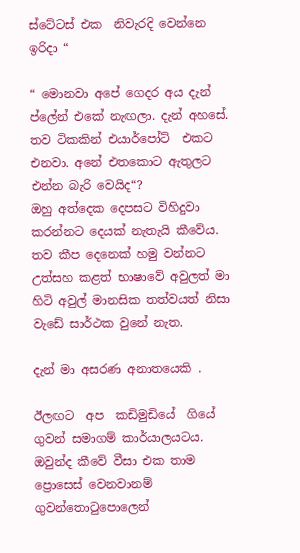ස්ටේටස් එක  නිවැරදි වෙන්නෙ ඉරිදා “

“ මොනවා අපේ ගෙදර අය දැන් ප්ලේන් එකේ නැඟලා. දැන් අහසේ.   තව ටිකකින් එයාර්පෝට්  එකට එනවා. අනේ එතකොට ඇතුලට එන්න බැරි වෙයිද“?
ඔහු අත්දෙක දෙපසට විහිදුවා  කරන්නට දෙයක් නැතැයි කීවේය. තව කීප දෙනෙක් හමු වන්නට උත්සහ කළත් භාෂාවේ අවුලත් මා හිටි අවුල් මානසික තත්වයත් නිසා වැඩේ සාර්ථක වුනේ නැත.

දැන් මා අසරණ අනාතයෙකි .

ඊලඟට  අප  කඩිමුඩියේ  ගියේ ගුවන් සමාගම් කාර්යාලයටය. ඔවුන්ද කීවේ වීසා එක තාම ප්‍රොසෙස් වෙනවානම් ගුවන්තොටුපොලෙන්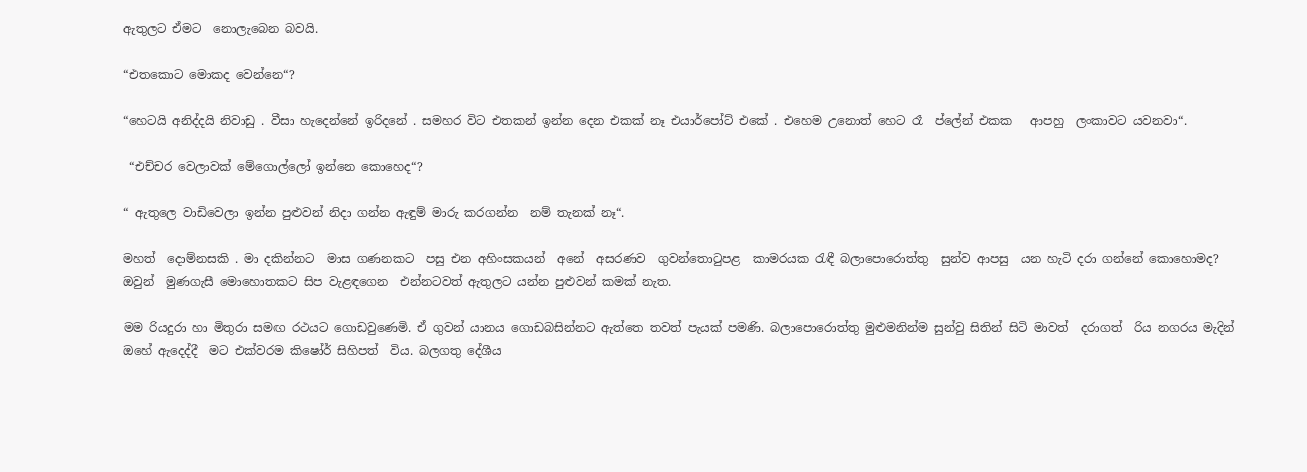ඇතුලට ඒමට  නොලැබෙන බවයි.

“එතකොට මොකද වෙන්නෙ“?

“හෙටයි අනිද්දයි නිවාඩු . වීසා හැදෙන්නේ ඉරිදනේ . සමහර විට එතකන් ඉන්න දෙන එකක් නෑ එයාර්පෝට් එකේ . එහෙම උනොත් හෙට රෑ  ප්ලේන් එකක   ආපහු  ලංකාවට යවනවා“.

 “එච්චර වෙලාවක් මේගොල්ලෝ ඉන්නෙ කොහෙද“?

“ ඇතුලෙ වාඩිවෙලා ඉන්න පුළුවන් නිදා ගන්න ඇඳුම් මාරු කරගන්න  නම් තැනක් නෑ“.

මහත්  දොම්නසකි . මා දකින්නට  මාස ගණනකට  පසු එන අහිංසකයන්  අනේ  අසරණව  ගුවන්තොටුපළ  කාමරයක රැඳී බලාපොරොත්තු  සුන්ව ආපසු  යන හැටි දරා ගන්නේ කොහොමද? ඔවුන්  මුණගැසී මොහොතකට සිප වැළඳගෙන  එන්නටවත් ඇතුලට යන්න පුළුවන් කමක් නැත.

මම රියදුරා හා මිතුරා සමඟ රථයට ගොඩවුණෙමි. ඒ ගුවන් යානය ගොඩබසින්නට ඇත්තෙ තවත් පැයක් පමණි. බලාපොරොත්තු මුළුමනින්ම සුන්වු සිතින් සිටි මාවත්  දරාගත්  රිය නගරය මැදින් ඔහේ ඇදෙද්දී  මට එක්වරම කිෂෝර් සිහිපත්  විය. බලගතු දේශීය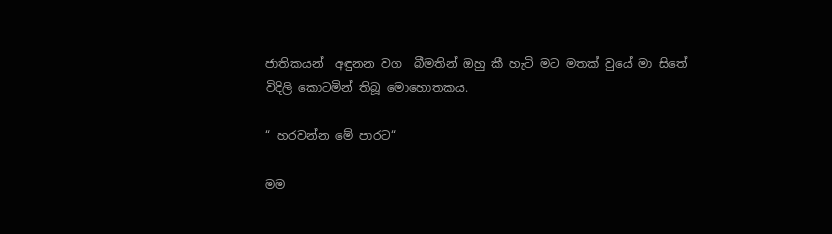ජාතිකයන්  අඳුනන වග  බීමතින් ඔහු කී හැටි මට මතක් වුයේ මා සිතේ විදිලි කොටමින් තිබූ මොහොතකය.

“ හරවන්න මේ පාරට“

මම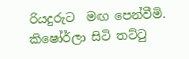රියදුරුට  මඟ පෙන්වීමි.  කිෂෝර්ලා සිටි තට්ටු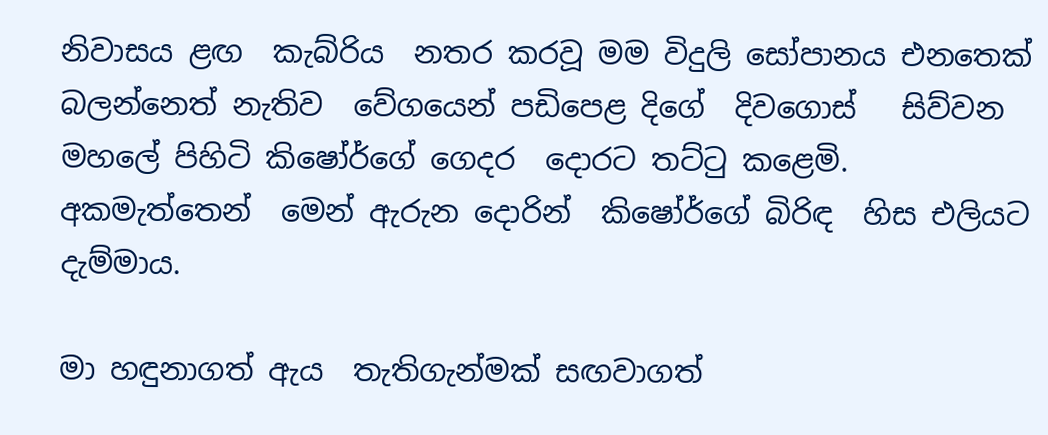නිවාසය ළඟ  කැබ්රිය  නතර කරවූ මම විදුලි සෝපානය එනතෙක්  බලන්නෙත් නැතිව  වේගයෙන් පඩිපෙළ දිගේ  දිවගොස්   සිව්වන මහලේ පිහිටි කිෂෝර්ගේ ගෙදර  දොරට තට්ටු කළෙමි.
අකමැත්තෙන්  මෙන් ඇරුන දොරින්  කිෂෝර්ගේ බිරිඳ  හිස එලියට දැම්මාය.

මා හඳුනාගත් ඇය  තැතිගැන්මක් සඟවාගත්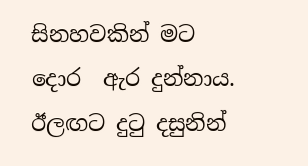සිනහවකින් මට  දොර  ඇර දුන්නාය.
ඊලඟට දුටු දසුනින්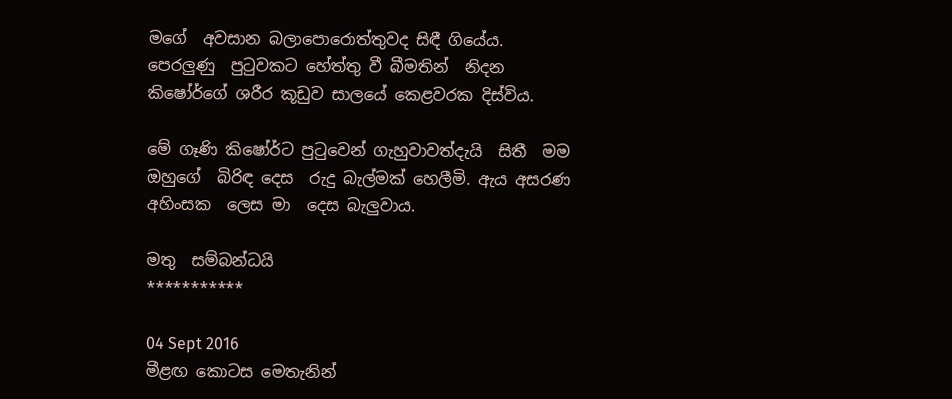මගේ  අවසාන බලාපොරොත්තුවද සිඳී ගියේය.
පෙරලුණු  පුටුවකට හේත්තු වී බීමතින්  නිදන කිෂෝර්ගේ ශරීර කූඩුව සාලයේ කෙළවරක දිස්විය.

මේ ගෑණි කිෂෝර්ට පුටුවෙන් ගැහුවාවත්දැයි  සිතී  මම ඔහුගේ  බිරිඳ දෙස  රුදු බැල්මක් හෙලීමි. ඇය අසරණ  අහිංසක  ලෙස මා  දෙස බැලුවාය.

මතු  සම්බන්ධයි
***********

04 Sept 2016
මීළඟ කොටස මෙතැනින්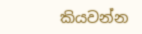කියවන්න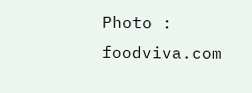Photo : foodviva.com